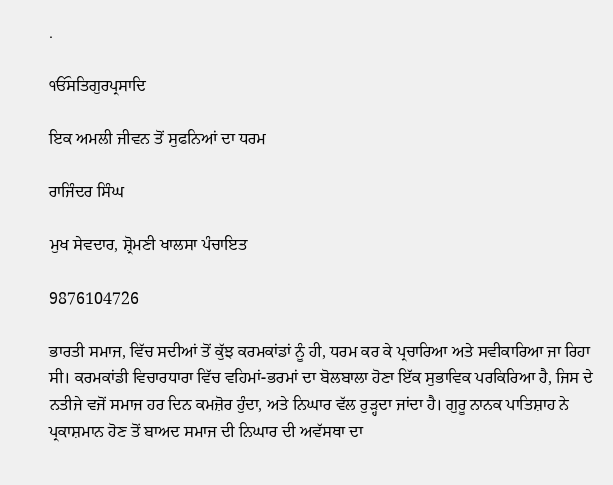.

ੴਸਤਿਗੁਰਪ੍ਰਸਾਦਿ

ਇਕ ਅਮਲੀ ਜੀਵਨ ਤੋਂ ਸੁਫਨਿਆਂ ਦਾ ਧਰਮ

ਰਾਜਿੰਦਰ ਸਿੰਘ

ਮੁਖ ਸੇਵਦਾਰ, ਸ਼੍ਰੋਮਣੀ ਖਾਲਸਾ ਪੰਚਾਇਤ

9876104726

ਭਾਰਤੀ ਸਮਾਜ, ਵਿੱਚ ਸਦੀਆਂ ਤੋਂ ਕੁੱਝ ਕਰਮਕਾਂਡਾਂ ਨੂੰ ਹੀ, ਧਰਮ ਕਰ ਕੇ ਪ੍ਰਚਾਰਿਆ ਅਤੇ ਸਵੀਕਾਰਿਆ ਜਾ ਰਿਹਾ ਸੀ। ਕਰਮਕਾਂਡੀ ਵਿਚਾਰਧਾਰਾ ਵਿੱਚ ਵਹਿਮਾਂ-ਭਰਮਾਂ ਦਾ ਬੋਲਬਾਲਾ ਹੋਣਾ ਇੱਕ ਸੁਭਾਵਿਕ ਪਰਕਿਰਿਆ ਹੈ, ਜਿਸ ਦੇ ਨਤੀਜੇ ਵਜੋਂ ਸਮਾਜ ਹਰ ਦਿਨ ਕਮਜ਼ੋਰ ਹੁੰਦਾ, ਅਤੇ ਨਿਘਾਰ ਵੱਲ ਰੁੜ੍ਹਦਾ ਜਾਂਦਾ ਹੈ। ਗੁਰੂ ਨਾਨਕ ਪਾਤਿਸ਼ਾਹ ਨੇ ਪ੍ਰਕਾਸ਼ਮਾਨ ਹੋਣ ਤੋਂ ਬਾਅਦ ਸਮਾਜ ਦੀ ਨਿਘਾਰ ਦੀ ਅਵੱਸਥਾ ਦਾ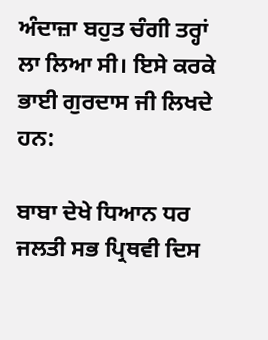ਅੰਦਾਜ਼ਾ ਬਹੁਤ ਚੰਗੀ ਤਰ੍ਹਾਂ ਲਾ ਲਿਆ ਸੀ। ਇਸੇ ਕਰਕੇ ਭਾਈ ਗੁਰਦਾਸ ਜੀ ਲਿਖਦੇ ਹਨ:

ਬਾਬਾ ਦੇਖੇ ਧਿਆਨ ਧਰ ਜਲਤੀ ਸਭ ਪ੍ਰਿਥਵੀ ਦਿਸ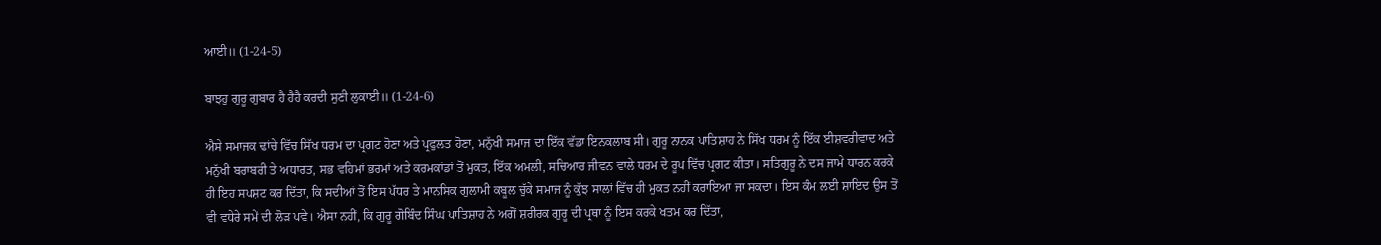ਆਈ॥ (1-24-5)

ਬਾਝਹੁ ਗੁਰੂ ਗੁਬਾਰ ਹੈ ਹੈਹੈ ਕਰਦੀ ਸੁਣੀ ਲੁਕਾਈ॥ (1-24-6)

ਐਸੇ ਸਮਾਜਕ ਢਾਂਚੇ ਵਿੱਚ ਸਿੱਖ ਧਰਮ ਦਾ ਪ੍ਰਗਟ ਹੋਣਾ ਅਤੇ ਪ੍ਰਫੁਲਤ ਹੋਣਾ, ਮਨੁੱਖੀ ਸਮਾਜ ਦਾ ਇੱਕ ਵੱਡਾ ਇਨਕਲਾਬ ਸੀ। ਗੁਰੂ ਨਾਨਕ ਪਾਤਿਸ਼ਾਹ ਨੇ ਸਿੱਖ ਧਰਮ ਨੂੰ ਇੱਕ ਈਸ਼ਵਰੀਵਾਦ ਅਤੇ ਮਨੁੱਖੀ ਬਰਾਬਰੀ ਤੇ ਅਧਾਰਤ, ਸਭ ਵਹਿਮਾਂ ਭਰਮਾਂ ਅਤੇ ਕਰਮਕਾਂਡਾਂ ਤੋਂ ਮੁਕਤ, ਇੱਕ ਅਮਲੀ, ਸਚਿਆਰ ਜੀਵਨ ਵਾਲੇ ਧਰਮ ਦੇ ਰੂਪ ਵਿੱਚ ਪ੍ਰਗਟ ਕੀਤਾ। ਸਤਿਗੁਰੂ ਨੇ ਦਸ ਜਾਮੇ ਧਾਰਨ ਕਰਕੇ ਹੀ ਇਹ ਸਪਸ਼ਟ ਕਰ ਦਿੱਤਾ, ਕਿ ਸਦੀਆਂ ਤੋਂ ਇਸ ਪੱਧਰ ਤੇ ਮਾਨਸਿਕ ਗੁਲਾਮੀ ਕਬੂਲ ਚੁੱਕੇ ਸਮਾਜ ਨੂੰ ਕੁੱਝ ਸਾਲਾਂ ਵਿੱਚ ਹੀ ਮੁਕਤ ਨਹੀਂ ਕਰਾਇਆ ਜਾ ਸਕਦਾ। ਇਸ ਕੰਮ ਲਈ ਸ਼ਾਇਦ ਉਸ ਤੋਂ ਵੀ ਵਧੇਰੇ ਸਮੇਂ ਦੀ ਲੋੜ ਪਵੇ। ਐਸਾ ਨਹੀਂ, ਕਿ ਗੁਰੂ ਗੋਬਿੰਦ ਸਿੰਘ ਪਾਤਿਸ਼ਾਹ ਨੇ ਅਗੋਂ ਸ਼ਰੀਰਕ ਗੁਰੂ ਦੀ ਪ੍ਰਥਾ ਨੂੰ ਇਸ ਕਰਕੇ ਖਤਮ ਕਰ ਦਿੱਤਾ,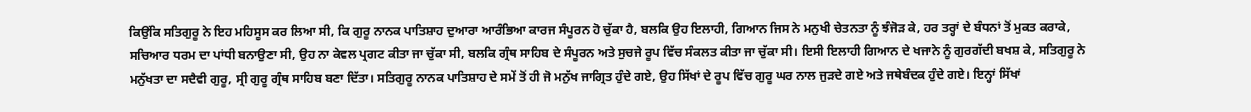ਕਿਉਂਕਿ ਸਤਿਗੁਰੂ ਨੇ ਇਹ ਮਹਿਸੂਸ ਕਰ ਲਿਆ ਸੀ, ਕਿ ਗੁਰੂ ਨਾਨਕ ਪਾਤਿਸ਼ਾਹ ਦੁਆਰਾ ਆਰੰਭਿਆ ਕਾਰਜ ਸੰਪੂਰਨ ਹੋ ਚੁੱਕਾ ਹੈ, ਬਲਕਿ ਉਹ ਇਲਾਹੀ, ਗਿਆਨ ਜਿਸ ਨੇ ਮਨੁਖੀ ਚੇਤਨਤਾ ਨੂੰ ਝੰਜੋੜ ਕੇ, ਹਰ ਤਰ੍ਹਾਂ ਦੇ ਬੰਧਨਾਂ ਤੋਂ ਮੁਕਤ ਕਰਾਕੇ, ਸਚਿਆਰ ਧਰਮ ਦਾ ਪਾਂਧੀ ਬਨਾਉਣਾ ਸੀ, ਉਹ ਨਾ ਕੇਵਲ ਪ੍ਰਗਟ ਕੀਤਾ ਜਾ ਚੁੱਕਾ ਸੀ, ਬਲਕਿ ਗ੍ਰੰਥ ਸਾਹਿਬ ਦੇ ਸੰਪੂਰਨ ਅਤੇ ਸੁਚਜੇ ਰੂਪ ਵਿੱਚ ਸੰਕਲਤ ਕੀਤਾ ਜਾ ਚੁੱਕਾ ਸੀ। ਇਸੀ ਇਲਾਹੀ ਗਿਆਨ ਦੇ ਖਜਾਨੇ ਨੂੰ ਗੁਰਗੱਦੀ ਬਖਸ਼ ਕੇ, ਸਤਿਗੁਰੂ ਨੇ ਮਨੁੱਖਤਾ ਦਾ ਸਦੈਵੀ ਗੁਰੂ, ਸ੍ਰੀ ਗੁਰੂ ਗ੍ਰੰਥ ਸਾਹਿਬ ਬਣਾ ਦਿੱਤਾ। ਸਤਿਗੁਰੂ ਨਾਨਕ ਪਾਤਿਸ਼ਾਹ ਦੇ ਸਮੇਂ ਤੋਂ ਹੀ ਜੋ ਮਨੁੱਖ ਜਾਗ੍ਰਿਤ ਹੁੰਦੇ ਗਏ, ਉਹ ਸਿੱਖਾਂ ਦੇ ਰੂਪ ਵਿੱਚ ਗੁਰੂ ਘਰ ਨਾਲ ਜੁੜਦੇ ਗਏ ਅਤੇ ਜਥੇਬੰਦਕ ਹੁੰਦੇ ਗਏ। ਇਨ੍ਹਾਂ ਸਿੱਖਾਂ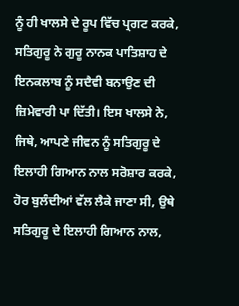ਨੂੰ ਹੀ ਖਾਲਸੇ ਦੇ ਰੂਪ ਵਿੱਚ ਪ੍ਰਗਟ ਕਰਕੇ, ਸਤਿਗੁਰੂ ਨੇ ਗੁਰੂ ਨਾਨਕ ਪਾਤਿਸ਼ਾਹ ਦੇ ਇਨਕਲਾਬ ਨੂੰ ਸਦੈਵੀ ਬਨਾਉਣ ਦੀ ਜ਼ਿਮੇਵਾਰੀ ਪਾ ਦਿੱਤੀ। ਇਸ ਖਾਲਸੇ ਨੇ, ਜਿਥੇ, ਆਪਣੇ ਜੀਵਨ ਨੂੰ ਸਤਿਗੁਰੂ ਦੇ ਇਲਾਹੀ ਗਿਆਨ ਨਾਲ ਸਰੋਸ਼ਾਰ ਕਰਕੇ, ਹੋਰ ਬੁਲੰਦੀਆਂ ਵੱਲ ਲੈਕੇ ਜਾਣਾ ਸੀ, ਉਥੇ ਸਤਿਗੁਰੂ ਦੇ ਇਲਾਹੀ ਗਿਆਨ ਨਾਲ,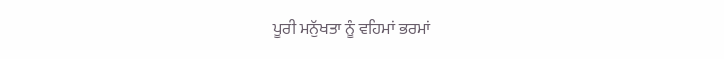ਪੂਰੀ ਮਨੁੱਖਤਾ ਨੂੰ ਵਹਿਮਾਂ ਭਰਮਾਂ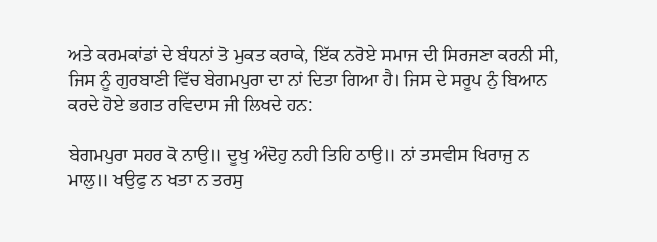ਅਤੇ ਕਰਮਕਾਂਡਾਂ ਦੇ ਬੰਧਨਾਂ ਤੋ ਮੁਕਤ ਕਰਾਕੇ, ਇੱਕ ਨਰੋਏ ਸਮਾਜ ਦੀ ਸਿਰਜਣਾ ਕਰਨੀ ਸੀ, ਜਿਸ ਨੂੰ ਗੁਰਬਾਣੀ ਵਿੱਚ ਬੇਗਮਪੁਰਾ ਦਾ ਨਾਂ ਦਿਤਾ ਗਿਆ ਹੈ। ਜਿਸ ਦੇ ਸਰੂਪ ਨੁੰ ਬਿਆਨ ਕਰਦੇ ਹੋਏ ਭਗਤ ਰਵਿਦਾਸ ਜੀ ਲਿਖਦੇ ਹਨ:

ਬੇਗਮਪੁਰਾ ਸਹਰ ਕੋ ਨਾਉ॥ ਦੂਖੁ ਅੰਦੋਹੁ ਨਹੀ ਤਿਹਿ ਠਾਉ॥ ਨਾਂ ਤਸਵੀਸ ਖਿਰਾਜੁ ਨ ਮਾਲੁ॥ ਖਉਫੁ ਨ ਖਤਾ ਨ ਤਰਸੁ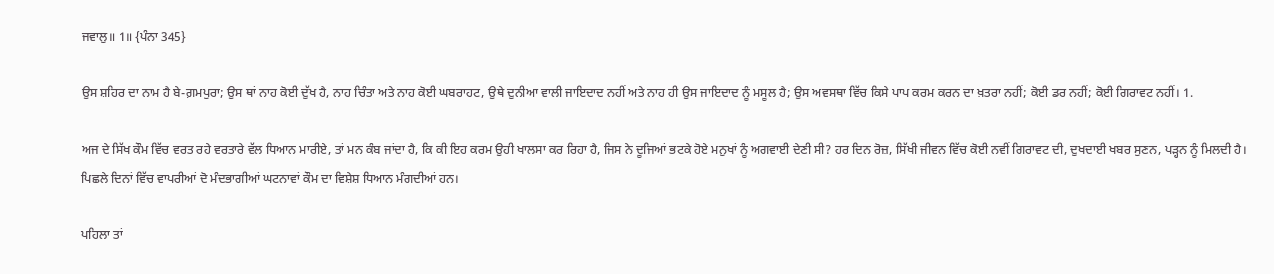ਜਵਾਲੁ॥ 1॥ {ਪੰਨਾ 345}

ਉਸ ਸ਼ਹਿਰ ਦਾ ਨਾਮ ਹੈ ਬੇ-ਗ਼ਮਪੁਰਾ; ਉਸ ਥਾਂ ਨਾਹ ਕੋਈ ਦੁੱਖ ਹੈ, ਨਾਹ ਚਿੰਤਾ ਅਤੇ ਨਾਹ ਕੋਈ ਘਬਰਾਹਟ, ਉਥੇ ਦੁਨੀਆ ਵਾਲੀ ਜਾਇਦਾਦ ਨਹੀਂ ਅਤੇ ਨਾਹ ਹੀ ਉਸ ਜਾਇਦਾਦ ਨੂੰ ਮਸੂਲ ਹੈ; ਉਸ ਅਵਸਥਾ ਵਿੱਚ ਕਿਸੇ ਪਾਪ ਕਰਮ ਕਰਨ ਦਾ ਖ਼ਤਰਾ ਨਹੀਂ; ਕੋਈ ਡਰ ਨਹੀਂ; ਕੋਈ ਗਿਰਾਵਟ ਨਹੀਂ। 1.

ਅਜ ਦੇ ਸਿੱਖ ਕੌਮ ਵਿੱਚ ਵਰਤ ਰਹੇ ਵਰਤਾਰੇ ਵੱਲ ਧਿਆਨ ਮਾਰੀਏ, ਤਾਂ ਮਨ ਕੰਬ ਜਾਂਦਾ ਹੈ, ਕਿ ਕੀ ਇਹ ਕਰਮ ਉਹੀ ਖਾਲਸਾ ਕਰ ਰਿਹਾ ਹੈ, ਜਿਸ ਨੇ ਦੂਜਿਆਂ ਭਟਕੇ ਹੋਏ ਮਨੁਖਾਂ ਨੂੰ ਅਗਵਾਈ ਦੇਣੀ ਸੀ? ਹਰ ਦਿਨ ਰੋਜ਼, ਸਿੱਖੀ ਜੀਵਨ ਵਿੱਚ ਕੋਈ ਨਵੀਂ ਗਿਰਾਵਟ ਦੀ, ਦੁਖਦਾਈ ਖਬਰ ਸੁਣਨ, ਪੜ੍ਹਨ ਨੂੰ ਮਿਲਦੀ ਹੈ। ਪਿਛਲੇ ਦਿਨਾਂ ਵਿੱਚ ਵਾਪਰੀਆਂ ਦੋ ਮੰਦਭਾਗੀਆਂ ਘਟਨਾਵਾਂ ਕੌਮ ਦਾ ਵਿਸ਼ੇਸ਼ ਧਿਆਨ ਮੰਗਦੀਆਂ ਹਨ।

ਪਹਿਲਾ ਤਾਂ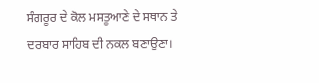ਸੰਗਰੂਰ ਦੇ ਕੋਲ ਮਸਤੂਆਣੇ ਦੇ ਸਥਾਨ ਤੇ ਦਰਬਾਰ ਸਾਹਿਬ ਦੀ ਨਕਲ ਬਣਾਉਣਾ।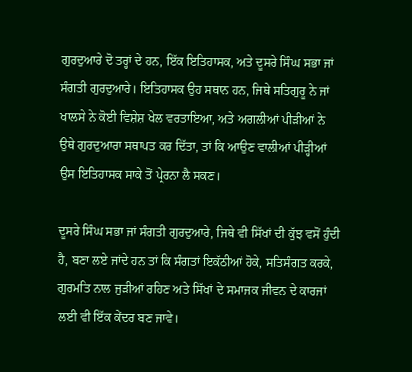ਗੁਰਦੁਆਰੇ ਦੋ ਤਰ੍ਹਾਂ ਦੇ ਹਨ, ਇੱਕ ਇਤਿਹਾਸਕ, ਅਤੇ ਦੂਸਰੇ ਸਿੰਘ ਸਭਾ ਜਾਂ ਸੰਗਤੀ ਗੁਰਦੁਆਰੇ। ਇਤਿਹਾਸਕ ਉਹ ਸਥਾਨ ਹਨ, ਜਿਥੇ ਸਤਿਗੁਰੂ ਨੇ ਜਾਂ ਖਾਲਸੇ ਨੇ ਕੋਈ ਵਿਸ਼ੇਸ਼ ਖੇਲ ਵਰਤਾਇਆ, ਅਤੇ ਅਗਲੀਆਂ ਪੀੜੀਆਂ ਨੇ ਉਥੇ ਗੁਰਦੁਆਰਾ ਸਥਾਪਤ ਕਰ ਦਿੱਤਾ, ਤਾਂ ਕਿ ਆਉਣ ਵਾਲੀਆਂ ਪੀੜ੍ਹੀਆਂ ਉਸ ਇਤਿਹਾਸਕ ਸਾਕੇ ਤੋਂ ਪ੍ਰੇਰਨਾ ਲੈ ਸਕਣ।

ਦੂਸਰੇ ਸਿੰਘ ਸਭਾ ਜਾਂ ਸੰਗਤੀ ਗੁਰਦੁਆਰੇ, ਜਿਥੇ ਵੀ ਸਿੱਖਾਂ ਦੀ ਕੁੱਝ ਵਸੋਂ ਹੁੰਦੀ ਹੈ, ਬਣਾ ਲਏ ਜਾਂਦੇ ਹਨ ਤਾਂ ਕਿ ਸੰਗਤਾਂ ਇਕੱਠੀਆਂ ਹੋਕੇ, ਸਤਿਸੰਗਤ ਕਰਕੇ, ਗੁਰਮਤਿ ਨਾਲ ਜੁੜੀਆਂ ਰਹਿਣ ਅਤੇ ਸਿੱਖਾਂ ਦੇ ਸਮਾਜਕ ਜੀਵਨ ਦੇ ਕਾਰਜਾਂ ਲਈ ਵੀ ਇੱਕ ਕੇਂਦਰ ਬਣ ਜਾਵੇ।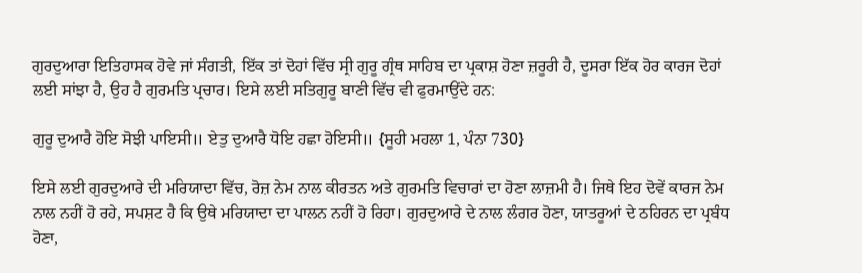ਗੁਰਦੁਆਰਾ ਇਤਿਹਾਸਕ ਹੋਵੇ ਜਾਂ ਸੰਗਤੀ, ਇੱਕ ਤਾਂ ਦੋਹਾਂ ਵਿੱਚ ਸ੍ਰੀ ਗੁਰੂ ਗ੍ਰੰਥ ਸਾਹਿਬ ਦਾ ਪ੍ਰਕਾਸ਼ ਹੋਣਾ ਜ਼ਰੂਰੀ ਹੈ, ਦੂਸਰਾ ਇੱਕ ਹੋਰ ਕਾਰਜ ਦੋਹਾਂ ਲਈ ਸਾਂਝਾ ਹੈ, ਉਹ ਹੈ ਗੁਰਮਤਿ ਪ੍ਰਚਾਰ। ਇਸੇ ਲਈ ਸਤਿਗੁਰੂ ਬਾਣੀ ਵਿੱਚ ਵੀ ਫੁਰਮਾਉਂਦੇ ਹਨ:

ਗੁਰੂ ਦੁਆਰੈ ਹੋਇ ਸੋਝੀ ਪਾਇਸੀ॥ ਏਤੁ ਦੁਆਰੈ ਧੋਇ ਹਛਾ ਹੋਇਸੀ॥ {ਸੂਹੀ ਮਹਲਾ 1, ਪੰਨਾ 730}

ਇਸੇ ਲਈ ਗੁਰਦੁਆਰੇ ਦੀ ਮਰਿਯਾਦਾ ਵਿੱਚ, ਰੋਜ਼ ਨੇਮ ਨਾਲ ਕੀਰਤਨ ਅਤੇ ਗੁਰਮਤਿ ਵਿਚਾਰਾਂ ਦਾ ਹੋਣਾ ਲਾਜ਼ਮੀ ਹੈ। ਜਿਥੇ ਇਹ ਦੋਵੇਂ ਕਾਰਜ ਨੇਮ ਨਾਲ ਨਹੀਂ ਹੋ ਰਹੇ, ਸਪਸ਼ਟ ਹੈ ਕਿ ਉਥੇ ਮਰਿਯਾਦਾ ਦਾ ਪਾਲਨ ਨਹੀਂ ਹੋ ਰਿਹਾ। ਗੁਰਦੁਆਰੇ ਦੇ ਨਾਲ ਲੰਗਰ ਹੋਣਾ, ਯਾਤਰੂਆਂ ਦੇ ਠਹਿਰਨ ਦਾ ਪ੍ਰਬੰਧ ਹੋਣਾ,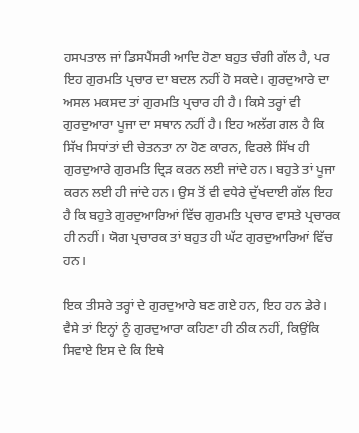ਹਸਪਤਾਲ ਜਾਂ ਡਿਸਪੈਂਸਰੀ ਆਦਿ ਹੋਣਾ ਬਹੁਤ ਚੰਗੀ ਗੱਲ ਹੈ, ਪਰ ਇਹ ਗੁਰਮਤਿ ਪ੍ਰਚਾਰ ਦਾ ਬਦਲ ਨਹੀਂ ਹੋ ਸਕਦੇ। ਗੁਰਦੁਆਰੇ ਦਾ ਅਸਲ ਮਕਸਦ ਤਾਂ ਗੁਰਮਤਿ ਪ੍ਰਚਾਰ ਹੀ ਹੈ। ਕਿਸੇ ਤਰ੍ਹਾਂ ਵੀ ਗੁਰਦੁਆਰਾ ਪੂਜਾ ਦਾ ਸਥਾਨ ਨਹੀਂ ਹੈ। ਇਹ ਅਲੱਗ ਗਲ ਹੈ ਕਿ ਸਿੱਖ ਸਿਧਾਂਤਾਂ ਦੀ ਚੇਤਨਤਾ ਨਾ ਹੋਣ ਕਾਰਨ, ਵਿਰਲੇ ਸਿੱਖ ਹੀ ਗੁਰਦੁਆਰੇ ਗੁਰਮਤਿ ਦ੍ਰਿੜ ਕਰਨ ਲਈ ਜਾਂਦੇ ਹਨ। ਬਹੁਤੇ ਤਾਂ ਪੂਜਾ ਕਰਨ ਲਈ ਹੀ ਜਾਂਦੇ ਹਨ। ਉਸ ਤੋਂ ਵੀ ਵਧੇਰੇ ਦੁੱਖਦਾਈ ਗੱਲ ਇਹ ਹੈ ਕਿ ਬਹੁਤੇ ਗੁਰਦੁਆਰਿਆਂ ਵਿੱਚ ਗੁਰਮਤਿ ਪ੍ਰਚਾਰ ਵਾਸਤੇ ਪ੍ਰਚਾਰਕ ਹੀ ਨਹੀਂ। ਯੋਗ ਪ੍ਰਚਾਰਕ ਤਾਂ ਬਹੁਤ ਹੀ ਘੱਟ ਗੁਰਦੁਆਰਿਆਂ ਵਿੱਚ ਹਨ।

ਇਕ ਤੀਸਰੇ ਤਰ੍ਹਾਂ ਦੇ ਗੁਰਦੁਆਰੇ ਬਣ ਗਏ ਹਨ, ਇਹ ਹਨ ਡੇਰੇ। ਵੈਸੇ ਤਾਂ ਇਨ੍ਹਾਂ ਨੂੰ ਗੁਰਦੁਆਰਾ ਕਹਿਣਾ ਹੀ ਠੀਕ ਨਹੀਂ, ਕਿਉਂਕਿ ਸਿਵਾਏ ਇਸ ਦੇ ਕਿ ਇਥੇ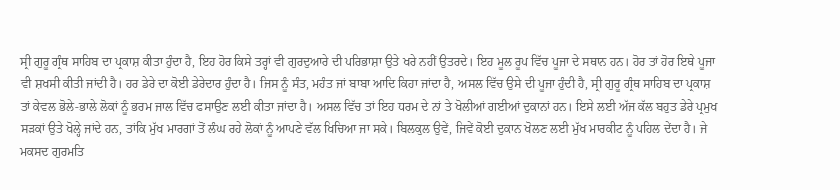ਸ੍ਰੀ ਗੁਰੂ ਗ੍ਰੰਥ ਸਾਹਿਬ ਦਾ ਪ੍ਰਕਾਸ਼ ਕੀਤਾ ਹੁੰਦਾ ਹੈ, ਇਹ ਹੋਰ ਕਿਸੇ ਤਰ੍ਹਾਂ ਵੀ ਗੁਰਦੁਆਰੇ ਦੀ ਪਰਿਭਾਸ਼ਾ ਉਤੇ ਖਰੇ ਨਹੀਂ ਉਤਰਦੇ। ਇਹ ਮੂਲ ਰੂਪ ਵਿੱਚ ਪੂਜਾ ਦੇ ਸਥਾਨ ਹਨ। ਹੋਰ ਤਾਂ ਹੋਰ ਇਥੇ ਪੂਜਾ ਵੀ ਸ਼ਖਸੀ ਕੀਤੀ ਜਾਂਦੀ ਹੈ। ਹਰ ਡੇਰੇ ਦਾ ਕੋਈ ਡੇਰੇਦਾਰ ਹੁੰਦਾ ਹੈ। ਜਿਸ ਨੂੰ ਸੰਤ, ਮਹੰਤ ਜਾਂ ਬਾਬਾ ਆਦਿ ਕਿਹਾ ਜਾਂਦਾ ਹੈ, ਅਸਲ ਵਿੱਚ ਉਸੇ ਦੀ ਪੂਜਾ ਹੁੰਦੀ ਹੈ, ਸ੍ਰੀ ਗੁਰੂ ਗ੍ਰੰਥ ਸਾਹਿਬ ਦਾ ਪ੍ਰਕਾਸ਼ ਤਾਂ ਕੇਵਲ ਭੋਲੇ-ਭਾਲੇ ਲੋਕਾਂ ਨੂੰ ਭਰਮ ਜਾਲ ਵਿੱਚ ਫਸਾਉਣ ਲਈ ਕੀਤਾ ਜਾਂਦਾ ਹੈ। ਅਸਲ ਵਿੱਚ ਤਾਂ ਇਹ ਧਰਮ ਦੇ ਨਾਂ ਤੇ ਖੋਲੀਆਂ ਗਈਆਂ ਦੁਕਾਨਾਂ ਹਨ। ਇਸੇ ਲਈ ਅੱਜ ਕੱਲ ਬਹੁਤ ਡੇਰੇ ਪ੍ਰਮੁਖ ਸੜਕਾਂ ਉਤੇ ਖੋਲ੍ਹੇ ਜਾਂਦੇ ਹਨ, ਤਾਂਕਿ ਮੁੱਖ ਮਾਰਗਾਂ ਤੋਂ ਲੰਘ ਰਹੇ ਲੋਕਾਂ ਨੂੰ ਆਪਣੇ ਵੱਲ ਖਿਚਿਆ ਜਾ ਸਕੇ। ਬਿਲਕੁਲ ਉਵੇਂ, ਜਿਵੇਂ ਕੋਈ ਦੁਕਾਨ ਖੋਲਣ ਲਈ ਮੁੱਖ ਮਾਰਕੀਟ ਨੂੰ ਪਹਿਲ ਦੇਂਦਾ ਹੈ। ਜੇ ਮਕਸਦ ਗੁਰਮਤਿ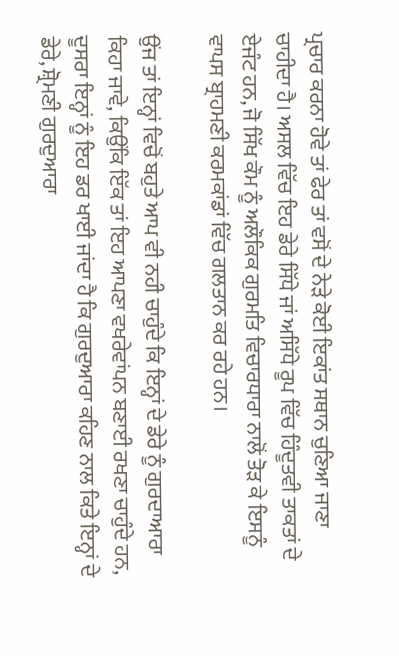ਪ੍ਰਚਾਰ ਕਰਨਾ ਹੋਵੇ ਤਾਂ ਫੇਰ ਤਾਂ ਵਸੋਂ ਦੇ ਨੇੜੇ ਕੋਈ ਇਕਾਂਤ ਸਥਾਨ ਚੁਣਿਆ ਜਾਣਾ ਚਾਹੀਦਾ ਹੈ। ਅਸਲ ਵਿੱਚ ਇਹ ਡੇਰੇ ਸਿੱਧੇ ਜਾਂ ਅਸਿੱਧੇ ਰੂਪ ਵਿੱਚ ਹਿੰਦੂਤਵੀ ਤਾਕਤਾਂ ਦੇ ਏਜੰਟ ਹਨ, ਜੋ ਸਿੱਖ ਕੌਮ ਨੂੰ ਅਲੌਕਿਕ ਗੁਰਮਤਿ ਵਿਚਾਰਧਾਰਾ ਨਾਲੋਂ ਤੋੜ ਕੇ ਇਸਨੂੰ ਵਾਪਸ ਬ੍ਰਾਹਮਣੀ ਕਰਮਕਾਂਡਾਂ ਵਿੱਚ ਗਲਤਾਨ ਕਰ ਰਹੇ ਹਨ।

ਉਂਜ ਤਾਂ ਇਨ੍ਹਾਂ ਵਿਚੋਂ ਬਹੁਤੇ ਆਪ ਵੀ ਨਹੀ ਚਾਹੁੰਦੇ ਕਿ ਇਨ੍ਹਾਂ ਦੇ ਡੇਰੇ ਨੂੰ ਗੁਰਦਾਆਰਾ ਕਿਹਾ ਜਾਵੇ, ਕਿਉਂਕਿ ਇੱਕ ਤਾਂ ਇਹ ਆਪਣਾ ਵਖਰੇਵਾਂਪਨ ਬਣਾਈ ਰਖਣਾ ਚਾਹੁੰਦੇ ਹਨ, ਦੂਸਰਾ ਇਨ੍ਹਾਂ ਨੂੰ ਇਹ ਡਰ ਖਾਈ ਜਾਂਦਾ ਹੈ ਕਿ ਗੁਰਦੁਆਰਾ ਕਹਿਣ ਨਾਲ ਕਿਤੇ ਇਨ੍ਹਾਂ ਦੇ ਡੇਰੇ, ਸ਼੍ਰੋਮਣੀ ਗੁਰਦੁਆਰਾ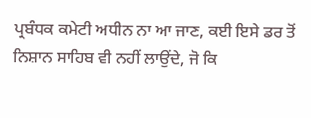ਪ੍ਰਬੰਧਕ ਕਮੇਟੀ ਅਧੀਨ ਨਾ ਆ ਜਾਣ, ਕਈ ਇਸੇ ਡਰ ਤੋਂ ਨਿਸ਼ਾਨ ਸਾਹਿਬ ਵੀ ਨਹੀਂ ਲਾਉਂਦੇ, ਜੋ ਕਿ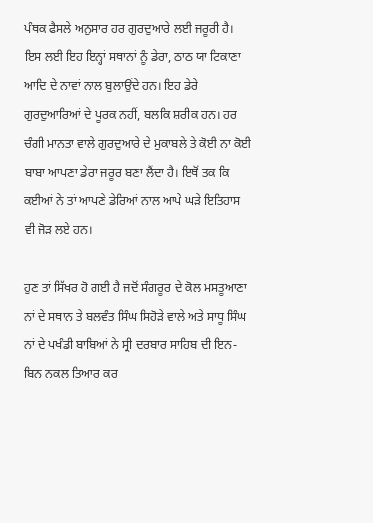ਪੰਥਕ ਫੈਸਲੇ ਅਨੁਸਾਰ ਹਰ ਗੁਰਦੁਆਰੇ ਲਈ ਜਰੂਰੀ ਹੈ। ਇਸ ਲਈ ਇਹ ਇਨ੍ਹਾਂ ਸਥਾਨਾਂ ਨੂੰ ਡੇਰਾ, ਠਾਠ ਯਾ ਟਿਕਾਣਾ ਆਦਿ ਦੇ ਨਾਵਾਂ ਨਾਲ ਬੁਲਾਉਂਦੇ ਹਨ। ਇਹ ਡੇਰੇ ਗੁਰਦੁਆਰਿਆਂ ਦੇ ਪੂਰਕ ਨਹੀਂ, ਬਲਕਿ ਸ਼ਰੀਕ ਹਨ। ਹਰ ਚੰਗੀ ਮਾਨਤਾ ਵਾਲੇ ਗੁਰਦੁਆਰੇ ਦੇ ਮੁਕਾਬਲੇ ਤੇ ਕੋਈ ਨਾ ਕੋਈ ਬਾਬਾ ਆਪਣਾ ਡੇਰਾ ਜਰੂਰ ਬਣਾ ਲੈਂਦਾ ਹੈ। ਇਥੋਂ ਤਕ ਕਿ ਕਈਆਂ ਨੇ ਤਾਂ ਆਪਣੇ ਡੇਰਿਆਂ ਨਾਲ ਆਪੇ ਘੜੇ ਇਤਿਹਾਸ ਵੀ ਜੋੜ ਲਏ ਹਨ।

ਹੁਣ ਤਾਂ ਸਿੱਖਰ ਹੋ ਗਈ ਹੈ ਜਦੋਂ ਸੰਗਰੂਰ ਦੇ ਕੋਲ ਮਸਤੂਆਣਾ ਨਾਂ ਦੇ ਸਥਾਨ ਤੇ ਬਲਵੰਤ ਸਿੰਘ ਸਿਹੋੜੇ ਵਾਲੇ ਅਤੇ ਸਾਧੂ ਸਿੰਘ ਨਾਂ ਦੇ ਪਖੰਡੀ ਬਾਬਿਆਂ ਨੇ ਸ੍ਰੀ ਦਰਬਾਰ ਸਾਹਿਬ ਦੀ ਇਨ-ਬਿਨ ਨਕਲ ਤਿਆਰ ਕਰ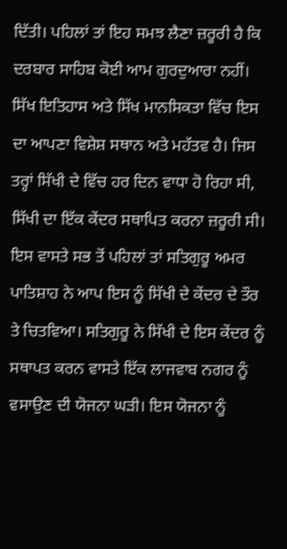ਦਿੱਤੀ। ਪਹਿਲਾਂ ਤਾਂ ਇਹ ਸਮਝ ਲੈਣਾ ਜ਼ਰੂਰੀ ਹੈ ਕਿ ਦਰਬਾਰ ਸਾਹਿਬ ਕੋਈ ਆਮ ਗੁਰਦੁਆਰਾ ਨਹੀਂ। ਸਿੱਖ ਇਤਿਹਾਸ ਅਤੇ ਸਿੱਖ ਮਾਨਸਿਕਤਾ ਵਿੱਚ ਇਸ ਦਾ ਆਪਣਾ ਵਿਸ਼ੇਸ਼ ਸਥਾਨ ਅਤੇ ਮਹੱਤਵ ਹੈ। ਜਿਸ ਤਰ੍ਹਾਂ ਸਿੱਖੀ ਦੇ ਵਿੱਚ ਹਰ ਦਿਨ ਵਾਧਾ ਹੋ ਰਿਹਾ ਸੀ, ਸਿੱਖੀ ਦਾ ਇੱਕ ਕੇਂਦਰ ਸਥਾਪਿਤ ਕਰਨਾ ਜ਼ਰੂਰੀ ਸੀ। ਇਸ ਵਾਸਤੇ ਸਭ ਤੋਂ ਪਹਿਲਾਂ ਤਾਂ ਸਤਿਗੁਰੂ ਅਮਰ ਪਾਤਿਸ਼ਾਹ ਨੇ ਆਪ ਇਸ ਨੂੰ ਸਿੱਖੀ ਦੇ ਕੇਂਦਰ ਦੇ ਤੌਰ ਤੇ ਚਿਤਵਿਆ। ਸਤਿਗੁਰੂ ਨੇ ਸਿੱਖੀ ਦੇ ਇਸ ਕੇਂਦਰ ਨੂੰ ਸਥਾਪਤ ਕਰਨ ਵਾਸਤੇ ਇੱਕ ਲਾਜਵਾਬ ਨਗਰ ਨੂੰ ਵਸਾਉਣ ਦੀ ਯੋਜਨਾ ਘੜੀ। ਇਸ ਯੋਜਨਾ ਨੂੰ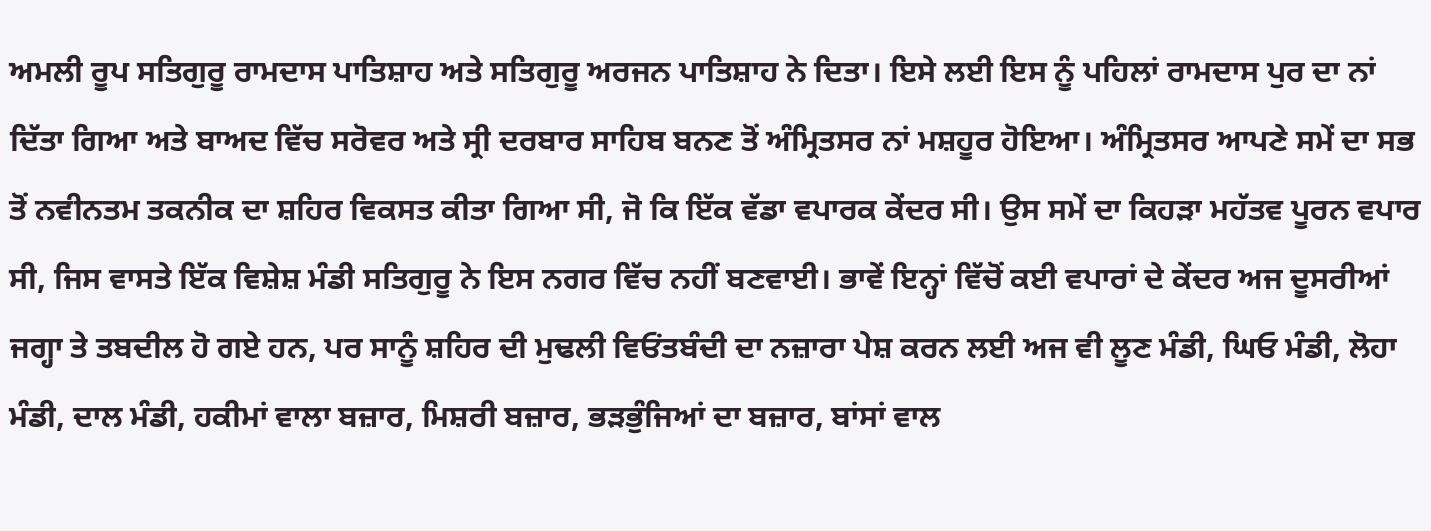ਅਮਲੀ ਰੂਪ ਸਤਿਗੁਰੂ ਰਾਮਦਾਸ ਪਾਤਿਸ਼ਾਹ ਅਤੇ ਸਤਿਗੁਰੂ ਅਰਜਨ ਪਾਤਿਸ਼ਾਹ ਨੇ ਦਿਤਾ। ਇਸੇ ਲਈ ਇਸ ਨੂੰ ਪਹਿਲਾਂ ਰਾਮਦਾਸ ਪੁਰ ਦਾ ਨਾਂ ਦਿੱਤਾ ਗਿਆ ਅਤੇ ਬਾਅਦ ਵਿੱਚ ਸਰੋਵਰ ਅਤੇ ਸ੍ਰੀ ਦਰਬਾਰ ਸਾਹਿਬ ਬਨਣ ਤੋਂ ਅੰਮ੍ਰਿਤਸਰ ਨਾਂ ਮਸ਼ਹੂਰ ਹੋਇਆ। ਅੰਮ੍ਰਿਤਸਰ ਆਪਣੇ ਸਮੇਂ ਦਾ ਸਭ ਤੋਂ ਨਵੀਨਤਮ ਤਕਨੀਕ ਦਾ ਸ਼ਹਿਰ ਵਿਕਸਤ ਕੀਤਾ ਗਿਆ ਸੀ, ਜੋ ਕਿ ਇੱਕ ਵੱਡਾ ਵਪਾਰਕ ਕੇਂਦਰ ਸੀ। ਉਸ ਸਮੇਂ ਦਾ ਕਿਹੜਾ ਮਹੱਤਵ ਪੂਰਨ ਵਪਾਰ ਸੀ, ਜਿਸ ਵਾਸਤੇ ਇੱਕ ਵਿਸ਼ੇਸ਼ ਮੰਡੀ ਸਤਿਗੁਰੂ ਨੇ ਇਸ ਨਗਰ ਵਿੱਚ ਨਹੀਂ ਬਣਵਾਈ। ਭਾਵੇਂ ਇਨ੍ਹਾਂ ਵਿੱਚੋਂ ਕਈ ਵਪਾਰਾਂ ਦੇ ਕੇਂਦਰ ਅਜ ਦੂਸਰੀਆਂ ਜਗ੍ਹਾ ਤੇ ਤਬਦੀਲ ਹੋ ਗਏ ਹਨ, ਪਰ ਸਾਨੂੰ ਸ਼ਹਿਰ ਦੀ ਮੁਢਲੀ ਵਿਓਂਤਬੰਦੀ ਦਾ ਨਜ਼ਾਰਾ ਪੇਸ਼ ਕਰਨ ਲਈ ਅਜ ਵੀ ਲੂਣ ਮੰਡੀ, ਘਿਓ ਮੰਡੀ, ਲੋਹਾ ਮੰਡੀ, ਦਾਲ ਮੰਡੀ, ਹਕੀਮਾਂ ਵਾਲਾ ਬਜ਼ਾਰ, ਮਿਸ਼ਰੀ ਬਜ਼ਾਰ, ਭੜਭੁੰਜਿਆਂ ਦਾ ਬਜ਼ਾਰ, ਬਾਂਸਾਂ ਵਾਲ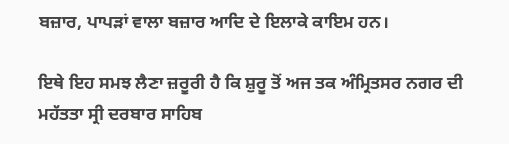ਬਜ਼ਾਰ, ਪਾਪੜਾਂ ਵਾਲਾ ਬਜ਼ਾਰ ਆਦਿ ਦੇ ਇਲਾਕੇ ਕਾਇਮ ਹਨ।

ਇਥੇ ਇਹ ਸਮਝ ਲੈਣਾ ਜ਼ਰੂਰੀ ਹੈ ਕਿ ਸ਼ੁਰੂ ਤੋਂ ਅਜ ਤਕ ਅੰਮ੍ਰਿਤਸਰ ਨਗਰ ਦੀ ਮਹੱਤਤਾ ਸ੍ਰੀ ਦਰਬਾਰ ਸਾਹਿਬ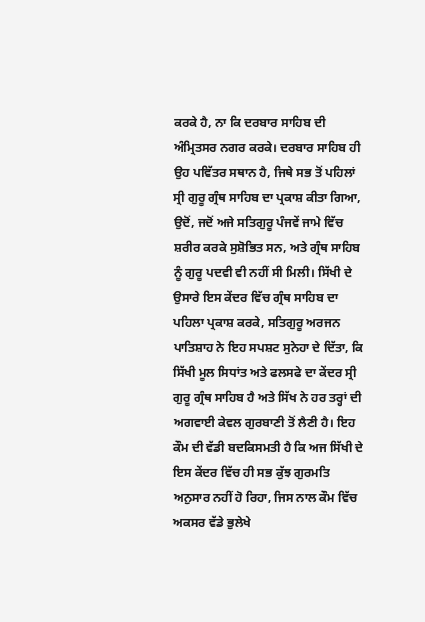ਕਰਕੇ ਹੈ, ਨਾ ਕਿ ਦਰਬਾਰ ਸਾਹਿਬ ਦੀ ਅੰਮ੍ਰਿਤਸਰ ਨਗਰ ਕਰਕੇ। ਦਰਬਾਰ ਸਾਹਿਬ ਹੀ ਉਹ ਪਵਿੱਤਰ ਸਥਾਨ ਹੈ, ਜਿਥੇ ਸਭ ਤੋਂ ਪਹਿਲਾਂ ਸ੍ਰੀ ਗੁਰੂ ਗ੍ਰੰਥ ਸਾਹਿਬ ਦਾ ਪ੍ਰਕਾਸ਼ ਕੀਤਾ ਗਿਆ, ਉਦੋਂ, ਜਦੋਂ ਅਜੇ ਸਤਿਗੁਰੂ ਪੰਜਵੇਂ ਜਾਮੇ ਵਿੱਚ ਸ਼ਰੀਰ ਕਰਕੇ ਸੁਸ਼ੋਭਿਤ ਸਨ, ਅਤੇ ਗ੍ਰੰਥ ਸਾਹਿਬ ਨੂੰ ਗੁਰੂ ਪਦਵੀ ਵੀ ਨਹੀਂ ਸੀ ਮਿਲੀ। ਸਿੱਖੀ ਦੇ ਉਸਾਰੇ ਇਸ ਕੇਂਦਰ ਵਿੱਚ ਗ੍ਰੰਥ ਸਾਹਿਬ ਦਾ ਪਹਿਲਾ ਪ੍ਰਕਾਸ਼ ਕਰਕੇ, ਸਤਿਗੁਰੂ ਅਰਜਨ ਪਾਤਿਸ਼ਾਹ ਨੇ ਇਹ ਸਪਸ਼ਟ ਸੁਨੇਹਾ ਦੇ ਦਿੱਤਾ, ਕਿ ਸਿੱਖੀ ਮੂਲ ਸਿਧਾਂਤ ਅਤੇ ਫਲਸਫੇ ਦਾ ਕੇਂਦਰ ਸ੍ਰੀ ਗੁਰੂ ਗ੍ਰੰਥ ਸਾਹਿਬ ਹੈ ਅਤੇ ਸਿੱਖ ਨੇ ਹਰ ਤਰ੍ਹਾਂ ਦੀ ਅਗਵਾਈ ਕੇਵਲ ਗੁਰਬਾਣੀ ਤੋਂ ਲੈਣੀ ਹੈ। ਇਹ ਕੌਮ ਦੀ ਵੱਡੀ ਬਦਕਿਸਮਤੀ ਹੈ ਕਿ ਅਜ ਸਿੱਖੀ ਦੇ ਇਸ ਕੇਂਦਰ ਵਿੱਚ ਹੀ ਸਭ ਕੁੱਝ ਗੁਰਮਤਿ ਅਨੁਸਾਰ ਨਹੀਂ ਹੋ ਰਿਹਾ, ਜਿਸ ਨਾਲ ਕੌਮ ਵਿੱਚ ਅਕਸਰ ਵੱਡੇ ਭੁਲੇਖੇ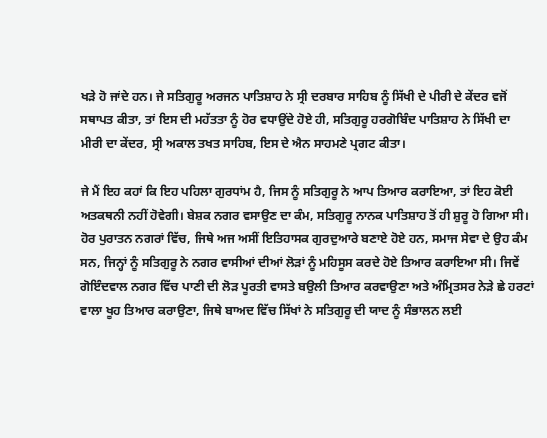ਖੜੇ ਹੋ ਜਾਂਦੇ ਹਨ। ਜੇ ਸਤਿਗੁਰੂ ਅਰਜਨ ਪਾਤਿਸ਼ਾਹ ਨੇ ਸ੍ਰੀ ਦਰਬਾਰ ਸਾਹਿਬ ਨੂੰ ਸਿੱਖੀ ਦੇ ਪੀਰੀ ਦੇ ਕੇਂਦਰ ਵਜੋਂ ਸਥਾਪਤ ਕੀਤਾ, ਤਾਂ ਇਸ ਦੀ ਮਹੱਤਤਾ ਨੂੰ ਹੋਰ ਵਧਾਉਂਦੇ ਹੋਏ ਹੀ, ਸਤਿਗੁਰੂ ਹਰਗੋਬਿੰਦ ਪਾਤਿਸ਼ਾਹ ਨੇ ਸਿੱਖੀ ਦਾ ਮੀਰੀ ਦਾ ਕੇਂਦਰ, ਸ੍ਰੀ ਅਕਾਲ ਤਖਤ ਸਾਹਿਬ, ਇਸ ਦੇ ਐਨ ਸਾਹਮਣੇ ਪ੍ਰਗਟ ਕੀਤਾ।

ਜੇ ਮੈਂ ਇਹ ਕਹਾਂ ਕਿ ਇਹ ਪਹਿਲਾ ਗੁਰਧਾਂਮ ਹੈ, ਜਿਸ ਨੂੰ ਸਤਿਗੁਰੂ ਨੇ ਆਪ ਤਿਆਰ ਕਰਾਇਆ, ਤਾਂ ਇਹ ਕੋਈ ਅਤਕਥਨੀ ਨਹੀਂ ਹੋਵੇਗੀ। ਬੇਸ਼ਕ ਨਗਰ ਵਸਾਉਣ ਦਾ ਕੰਮ, ਸਤਿਗੁਰੂ ਨਾਨਕ ਪਾਤਿਸ਼ਾਹ ਤੋਂ ਹੀ ਸ਼ੁਰੂ ਹੋ ਗਿਆ ਸੀ। ਹੋਰ ਪੁਰਾਤਨ ਨਗਰਾਂ ਵਿੱਚ, ਜਿਥੇ ਅਜ ਅਸੀਂ ਇਤਿਹਾਸਕ ਗੁਰਦੁਆਰੇ ਬਣਾਏ ਹੋਏ ਹਨ, ਸਮਾਜ ਸੇਵਾ ਦੇ ਉਹ ਕੰਮ ਸਨ, ਜਿਨ੍ਹਾਂ ਨੂੰ ਸਤਿਗੁਰੂ ਨੇ ਨਗਰ ਵਾਸੀਆਂ ਦੀਆਂ ਲੋੜਾਂ ਨੂੰ ਮਹਿਸੂਸ ਕਰਦੇ ਹੋਏ ਤਿਆਰ ਕਰਾਇਆ ਸੀ। ਜਿਵੇਂ ਗੋਇੰਦਵਾਲ ਨਗਰ ਵਿੱਚ ਪਾਣੀ ਦੀ ਲੋੜ ਪੂਰਤੀ ਵਾਸਤੇ ਬਉਲੀ ਤਿਆਰ ਕਰਵਾਉਣਾ ਅਤੇ ਅੰਮ੍ਰਿਤਸਰ ਨੇੜੇ ਛੇ ਹਰਟਾਂ ਵਾਲਾ ਖੂਹ ਤਿਆਰ ਕਰਾਉਣਾ, ਜਿਥੇ ਬਾਅਦ ਵਿੱਚ ਸਿੱਖਾਂ ਨੇ ਸਤਿਗੁਰੂ ਦੀ ਯਾਦ ਨੂੰ ਸੰਭਾਲਨ ਲਈ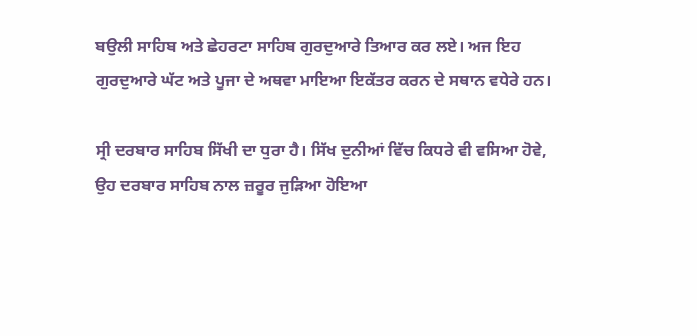ਬਉਲੀ ਸਾਹਿਬ ਅਤੇ ਛੇਹਰਟਾ ਸਾਹਿਬ ਗੁਰਦੁਆਰੇ ਤਿਆਰ ਕਰ ਲਏ। ਅਜ ਇਹ ਗੁਰਦੁਆਰੇ ਘੱਟ ਅਤੇ ਪੂਜਾ ਦੇ ਅਥਵਾ ਮਾਇਆ ਇਕੱਤਰ ਕਰਨ ਦੇ ਸਥਾਨ ਵਧੇਰੇ ਹਨ।

ਸ੍ਰੀ ਦਰਬਾਰ ਸਾਹਿਬ ਸਿੱਖੀ ਦਾ ਧੁਰਾ ਹੈ। ਸਿੱਖ ਦੁਨੀਆਂ ਵਿੱਚ ਕਿਧਰੇ ਵੀ ਵਸਿਆ ਹੋਵੇ, ਉਹ ਦਰਬਾਰ ਸਾਹਿਬ ਨਾਲ ਜ਼ਰੂਰ ਜੁੜਿਆ ਹੋਇਆ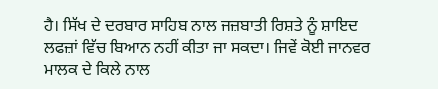ਹੈ। ਸਿੱਖ ਦੇ ਦਰਬਾਰ ਸਾਹਿਬ ਨਾਲ ਜਜ਼ਬਾਤੀ ਰਿਸ਼ਤੇ ਨੂੰ ਸ਼ਾਇਦ ਲਫਜ਼ਾਂ ਵਿੱਚ ਬਿਆਨ ਨਹੀਂ ਕੀਤਾ ਜਾ ਸਕਦਾ। ਜਿਵੇਂ ਕੋਈ ਜਾਨਵਰ ਮਾਲਕ ਦੇ ਕਿਲੇ ਨਾਲ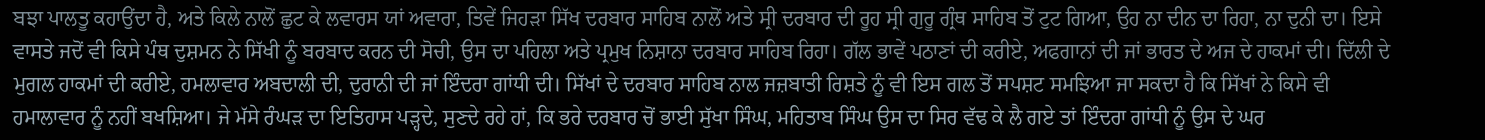ਬਝਾ ਪਾਲਤੂ ਕਹਾਉਂਦਾ ਹੈ, ਅਤੇ ਕਿਲੇ ਨਾਲੋਂ ਛੁਟ ਕੇ ਲਵਾਰਸ ਯਾਂ ਅਵਾਰਾ, ਤਿਵੇਂ ਜਿਹੜਾ ਸਿੱਖ ਦਰਬਾਰ ਸਾਹਿਬ ਨਾਲੋਂ ਅਤੇ ਸ੍ਰੀ ਦਰਬਾਰ ਦੀ ਰੂਹ ਸ੍ਰੀ ਗੁਰੂ ਗ੍ਰੰਥ ਸਾਹਿਬ ਤੋਂ ਟੁਟ ਗਿਆ, ਉਹ ਨਾ ਦੀਨ ਦਾ ਰਿਹਾ, ਨਾ ਦੁਨੀ ਦਾ। ਇਸੇ ਵਾਸਤੇ ਜਦੋਂ ਵੀ ਕਿਸੇ ਪੰਥ ਦੁਸ਼ਮਨ ਨੇ ਸਿੱਖੀ ਨੂੰ ਬਰਬਾਦ ਕਰਨ ਦੀ ਸੋਚੀ, ਉਸ ਦਾ ਪਹਿਲਾ ਅਤੇ ਪ੍ਰਮੁਖ ਨਿਸ਼ਾਨਾ ਦਰਬਾਰ ਸਾਹਿਬ ਰਿਹਾ। ਗੱਲ ਭਾਵੇਂ ਪਠਾਣਾਂ ਦੀ ਕਰੀਏ, ਅਫਗਾਨਾਂ ਦੀ ਜਾਂ ਭਾਰਤ ਦੇ ਅਜ ਦੇ ਹਾਕਮਾਂ ਦੀ। ਦਿੱਲੀ ਦੇ ਮੁਗਲ ਹਾਕਮਾਂ ਦੀ ਕਰੀਏ, ਹਮਲਾਵਾਰ ਅਬਦਾਲੀ ਦੀ, ਦੁਰਾਨੀ ਦੀ ਜਾਂ ਇੰਦਰਾ ਗਾਂਧੀ ਦੀ। ਸਿੱਖਾਂ ਦੇ ਦਰਬਾਰ ਸਾਹਿਬ ਨਾਲ ਜਜ਼ਬਾਤੀ ਰਿਸ਼ਤੇ ਨੂੰ ਵੀ ਇਸ ਗਲ ਤੋਂ ਸਪਸ਼ਟ ਸਮਝਿਆ ਜਾ ਸਕਦਾ ਹੈ ਕਿ ਸਿੱਖਾਂ ਨੇ ਕਿਸੇ ਵੀ ਹਮਾਲਾਵਾਰ ਨੂੰ ਨਹੀਂ ਬਖਸ਼ਿਆ। ਜੇ ਮੱਸੇ ਰੰਘੜ ਦਾ ਇਤਿਹਾਸ ਪੜ੍ਹਦੇ, ਸੁਣਦੇ ਰਹੇ ਹਾਂ, ਕਿ ਭਰੇ ਦਰਬਾਰ ਚੋਂ ਭਾਈ ਸੁੱਖਾ ਸਿੰਘ, ਮਹਿਤਾਬ ਸਿੰਘ ਉਸ ਦਾ ਸਿਰ ਵੱਢ ਕੇ ਲੈ ਗਏ ਤਾਂ ਇੰਦਰਾ ਗਾਂਧੀ ਨੂੰ ਉਸ ਦੇ ਘਰ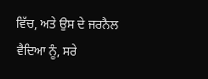ਵਿੱਚ, ਅਤੇ ਉਸ ਦੇ ਜਰਨੈਲ ਵੈਦਿਆ ਨੂੰ, ਸਰੇ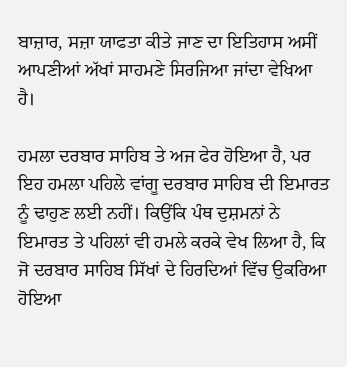ਬਾਜ਼ਾਰ, ਸਜ਼ਾ ਯਾਫਤਾ ਕੀਤੇ ਜਾਣ ਦਾ ਇਤਿਹਾਸ ਅਸੀਂ ਆਪਣੀਆਂ ਅੱਖਾਂ ਸਾਹਮਣੇ ਸਿਰਜਿਆ ਜਾਂਦਾ ਵੇਖਿਆ ਹੈ।

ਹਮਲਾ ਦਰਬਾਰ ਸਾਹਿਬ ਤੇ ਅਜ ਫੇਰ ਹੋਇਆ ਹੈ, ਪਰ ਇਹ ਹਮਲਾ ਪਹਿਲੇ ਵਾਂਗੂ ਦਰਬਾਰ ਸਾਹਿਬ ਦੀ ਇਮਾਰਤ ਨੂੰ ਢਾਹੁਣ ਲਈ ਨਹੀਂ। ਕਿਉਂਕਿ ਪੰਥ ਦੁਸ਼ਮਨਾਂ ਨੇ ਇਮਾਰਤ ਤੇ ਪਹਿਲਾਂ ਵੀ ਹਮਲੇ ਕਰਕੇ ਵੇਖ ਲਿਆ ਹੈ, ਕਿ ਜੋ ਦਰਬਾਰ ਸਾਹਿਬ ਸਿੱਖਾਂ ਦੇ ਹਿਰਦਿਆਂ ਵਿੱਚ ਉਕਰਿਆ ਹੋਇਆ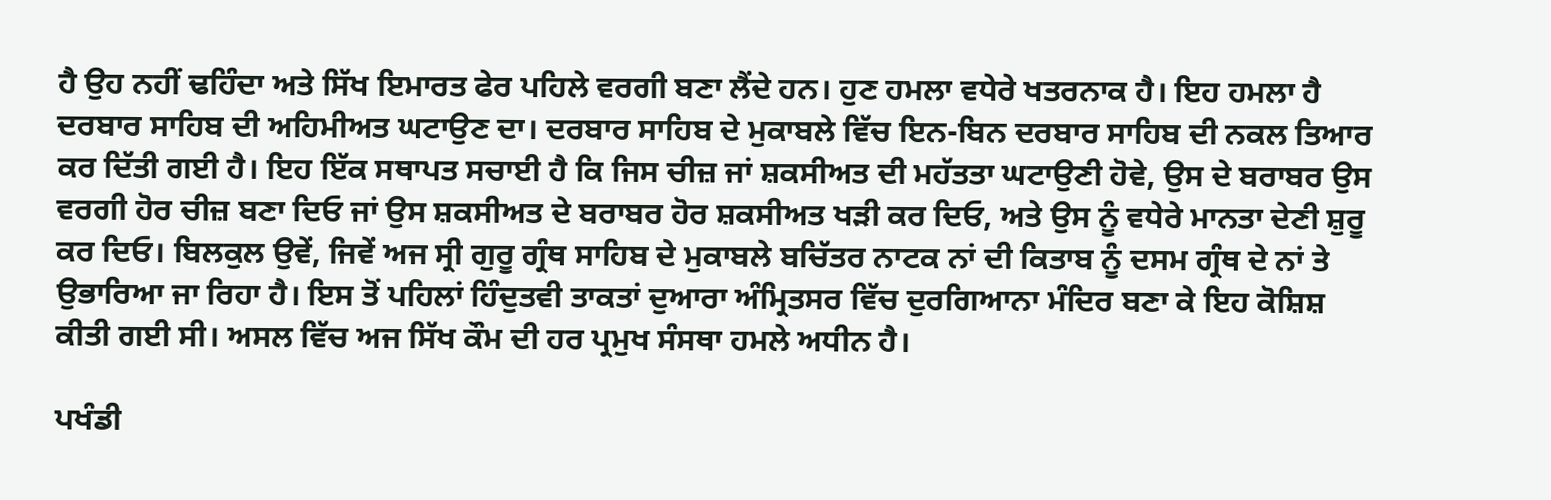ਹੈ ਉਹ ਨਹੀਂ ਢਹਿੰਦਾ ਅਤੇ ਸਿੱਖ ਇਮਾਰਤ ਫੇਰ ਪਹਿਲੇ ਵਰਗੀ ਬਣਾ ਲੈਂਦੇ ਹਨ। ਹੁਣ ਹਮਲਾ ਵਧੇਰੇ ਖਤਰਨਾਕ ਹੈ। ਇਹ ਹਮਲਾ ਹੈ ਦਰਬਾਰ ਸਾਹਿਬ ਦੀ ਅਹਿਮੀਅਤ ਘਟਾਉਣ ਦਾ। ਦਰਬਾਰ ਸਾਹਿਬ ਦੇ ਮੁਕਾਬਲੇ ਵਿੱਚ ਇਨ-ਬਿਨ ਦਰਬਾਰ ਸਾਹਿਬ ਦੀ ਨਕਲ ਤਿਆਰ ਕਰ ਦਿੱਤੀ ਗਈ ਹੈ। ਇਹ ਇੱਕ ਸਥਾਪਤ ਸਚਾਈ ਹੈ ਕਿ ਜਿਸ ਚੀਜ਼ ਜਾਂ ਸ਼ਕਸੀਅਤ ਦੀ ਮਹੱਤਤਾ ਘਟਾਉਣੀ ਹੋਵੇ, ਉਸ ਦੇ ਬਰਾਬਰ ਉਸ ਵਰਗੀ ਹੋਰ ਚੀਜ਼ ਬਣਾ ਦਿਓ ਜਾਂ ਉਸ ਸ਼ਕਸੀਅਤ ਦੇ ਬਰਾਬਰ ਹੋਰ ਸ਼ਕਸੀਅਤ ਖੜੀ ਕਰ ਦਿਓ, ਅਤੇ ਉਸ ਨੂੰ ਵਧੇਰੇ ਮਾਨਤਾ ਦੇਣੀ ਸ਼ੁਰੂ ਕਰ ਦਿਓ। ਬਿਲਕੁਲ ਉਵੇਂ, ਜਿਵੇਂ ਅਜ ਸ੍ਰੀ ਗੁਰੂ ਗ੍ਰੰਥ ਸਾਹਿਬ ਦੇ ਮੁਕਾਬਲੇ ਬਚਿੱਤਰ ਨਾਟਕ ਨਾਂ ਦੀ ਕਿਤਾਬ ਨੂੰ ਦਸਮ ਗ੍ਰੰਥ ਦੇ ਨਾਂ ਤੇ ਉਭਾਰਿਆ ਜਾ ਰਿਹਾ ਹੈ। ਇਸ ਤੋਂ ਪਹਿਲਾਂ ਹਿੰਦੁਤਵੀ ਤਾਕਤਾਂ ਦੁਆਰਾ ਅੰਮ੍ਰਿਤਸਰ ਵਿੱਚ ਦੁਰਗਿਆਨਾ ਮੰਦਿਰ ਬਣਾ ਕੇ ਇਹ ਕੋਸ਼ਿਸ਼ ਕੀਤੀ ਗਈ ਸੀ। ਅਸਲ ਵਿੱਚ ਅਜ ਸਿੱਖ ਕੌਮ ਦੀ ਹਰ ਪ੍ਰਮੁਖ ਸੰਸਥਾ ਹਮਲੇ ਅਧੀਨ ਹੈ।

ਪਖੰਡੀ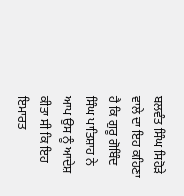ਬਲਵੰਤ ਸਿੰਘ ਸਿਹੋੜੇ ਵਾਲੇ ਦਾ ਇਹ ਕਹਿਣਾ ਹੈ ਕਿ ਗੁਰੂ ਗੋਬਿੰਦ ਸਿੰਘ ਪਾਤਿਸ਼ਾਹ ਨੇ ਆਪ ਉਸ ਨੂੰ ਆਦੇਸ਼ ਕੀਤਾ ਸੀ ਕਿ ਇਹ ਇਮਾਰਤ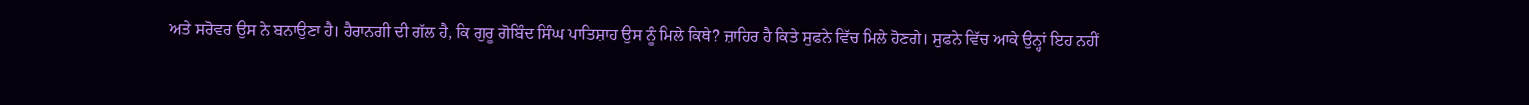ਅਤੇ ਸਰੋਵਰ ਉਸ ਨੇ ਬਨਾਉਣਾ ਹੈ। ਹੈਰਾਨਗੀ ਦੀ ਗੱਲ ਹੈ, ਕਿ ਗੁਰੂ ਗੋਬਿੰਦ ਸਿੰਘ ਪਾਤਿਸ਼ਾਹ ਉਸ ਨੂੰ ਮਿਲੇ ਕਿਥੇ? ਜ਼ਾਹਿਰ ਹੈ ਕਿਤੇ ਸੁਫਨੇ ਵਿੱਚ ਮਿਲੇ ਹੋਣਗੇ। ਸੁਫਨੇ ਵਿੱਚ ਆਕੇ ਉਨ੍ਹਾਂ ਇਹ ਨਹੀਂ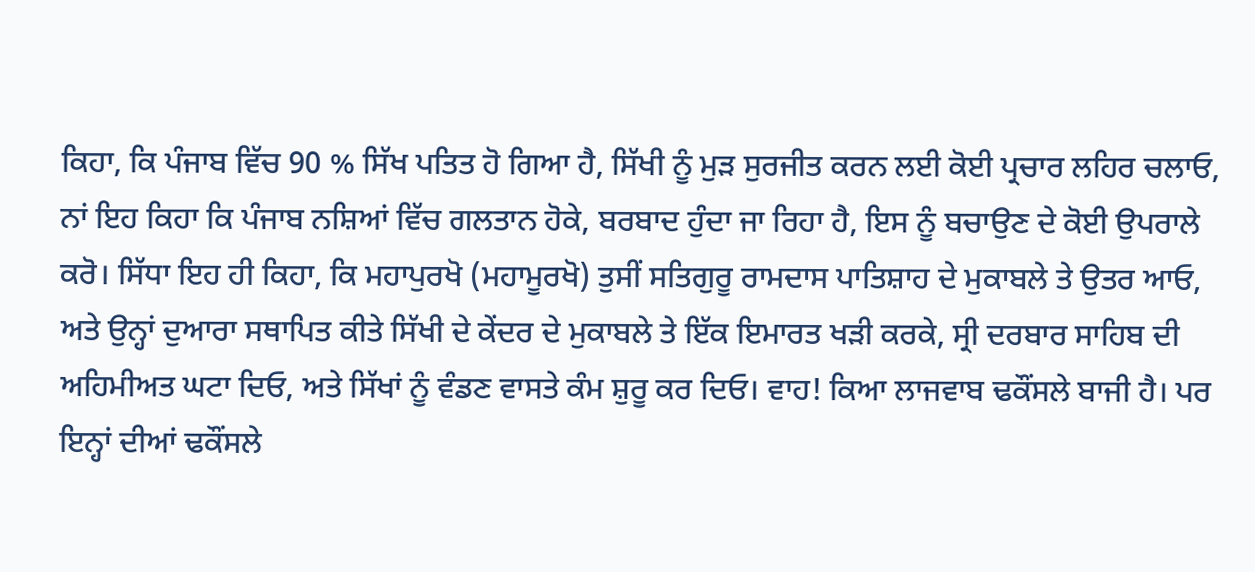ਕਿਹਾ, ਕਿ ਪੰਜਾਬ ਵਿੱਚ 90 % ਸਿੱਖ ਪਤਿਤ ਹੋ ਗਿਆ ਹੈ, ਸਿੱਖੀ ਨੂੰ ਮੁੜ ਸੁਰਜੀਤ ਕਰਨ ਲਈ ਕੋਈ ਪ੍ਰਚਾਰ ਲਹਿਰ ਚਲਾਓ, ਨਾਂ ਇਹ ਕਿਹਾ ਕਿ ਪੰਜਾਬ ਨਸ਼ਿਆਂ ਵਿੱਚ ਗਲਤਾਨ ਹੋਕੇ, ਬਰਬਾਦ ਹੁੰਦਾ ਜਾ ਰਿਹਾ ਹੈ, ਇਸ ਨੂੰ ਬਚਾਉਣ ਦੇ ਕੋਈ ਉਪਰਾਲੇ ਕਰੋ। ਸਿੱਧਾ ਇਹ ਹੀ ਕਿਹਾ, ਕਿ ਮਹਾਪੁਰਖੋ (ਮਹਾਮੂਰਖੋ) ਤੁਸੀਂ ਸਤਿਗੁਰੂ ਰਾਮਦਾਸ ਪਾਤਿਸ਼ਾਹ ਦੇ ਮੁਕਾਬਲੇ ਤੇ ਉਤਰ ਆਓ, ਅਤੇ ਉਨ੍ਹਾਂ ਦੁਆਰਾ ਸਥਾਪਿਤ ਕੀਤੇ ਸਿੱਖੀ ਦੇ ਕੇਂਦਰ ਦੇ ਮੁਕਾਬਲੇ ਤੇ ਇੱਕ ਇਮਾਰਤ ਖੜੀ ਕਰਕੇ, ਸ੍ਰੀ ਦਰਬਾਰ ਸਾਹਿਬ ਦੀ ਅਹਿਮੀਅਤ ਘਟਾ ਦਿਓ, ਅਤੇ ਸਿੱਖਾਂ ਨੂੰ ਵੰਡਣ ਵਾਸਤੇ ਕੰਮ ਸ਼ੁਰੂ ਕਰ ਦਿਓ। ਵਾਹ! ਕਿਆ ਲਾਜਵਾਬ ਢਕੌਂਸਲੇ ਬਾਜੀ ਹੈ। ਪਰ ਇਨ੍ਹਾਂ ਦੀਆਂ ਢਕੌਂਸਲੇ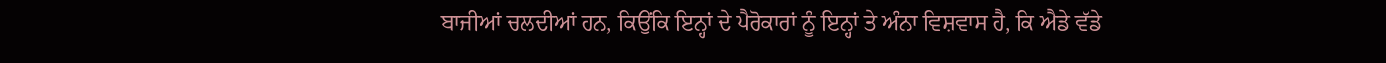ਬਾਜੀਆਂ ਚਲਦੀਆਂ ਹਨ, ਕਿਉਂਕਿ ਇਨ੍ਹਾਂ ਦੇ ਪੈਰੋਕਾਰਾਂ ਨੂੰ ਇਨ੍ਹਾਂ ਤੇ ਅੰਨਾ ਵਿਸ਼ਵਾਸ ਹੈ, ਕਿ ਐਡੇ ਵੱਡੇ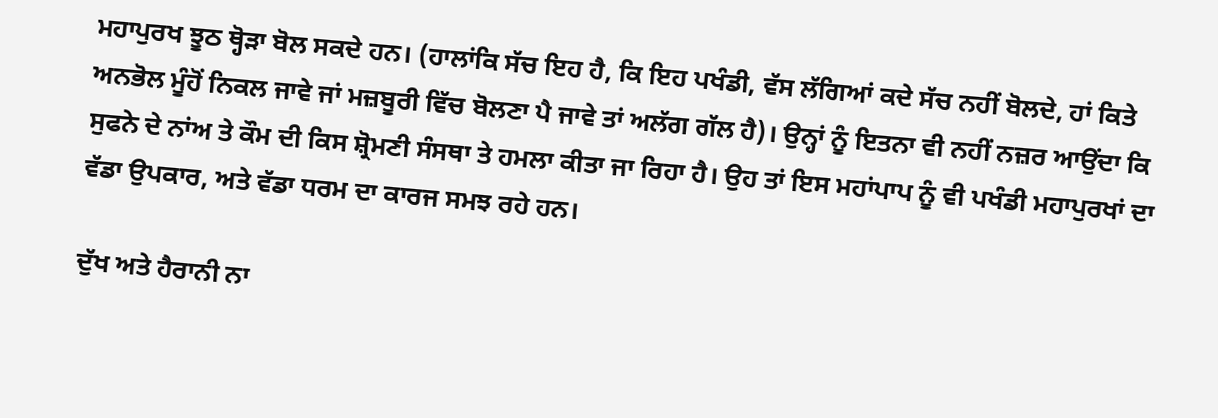ਮਹਾਪੁਰਖ ਝੂਠ ਥ੍ਹੋੜਾ ਬੋਲ ਸਕਦੇ ਹਨ। (ਹਾਲਾਂਕਿ ਸੱਚ ਇਹ ਹੈ, ਕਿ ਇਹ ਪਖੰਡੀ, ਵੱਸ ਲੱਗਿਆਂ ਕਦੇ ਸੱਚ ਨਹੀਂ ਬੋਲਦੇ, ਹਾਂ ਕਿਤੇ ਅਨਭੋਲ ਮੂੰਹੋਂ ਨਿਕਲ ਜਾਵੇ ਜਾਂ ਮਜ਼ਬੂਰੀ ਵਿੱਚ ਬੋਲਣਾ ਪੈ ਜਾਵੇ ਤਾਂ ਅਲੱਗ ਗੱਲ ਹੈ)। ਉਨ੍ਹਾਂ ਨੂੰ ਇਤਨਾ ਵੀ ਨਹੀਂ ਨਜ਼ਰ ਆਉਂਦਾ ਕਿ ਸੁਫਨੇ ਦੇ ਨਾਂਅ ਤੇ ਕੌਮ ਦੀ ਕਿਸ ਸ਼੍ਰੋਮਣੀ ਸੰਸਥਾ ਤੇ ਹਮਲਾ ਕੀਤਾ ਜਾ ਰਿਹਾ ਹੈ। ਉਹ ਤਾਂ ਇਸ ਮਹਾਂਪਾਪ ਨੂੰ ਵੀ ਪਖੰਡੀ ਮਹਾਪੁਰਖਾਂ ਦਾ ਵੱਡਾ ਉਪਕਾਰ, ਅਤੇ ਵੱਡਾ ਧਰਮ ਦਾ ਕਾਰਜ ਸਮਝ ਰਹੇ ਹਨ।

ਦੁੱਖ ਅਤੇ ਹੈਰਾਨੀ ਨਾ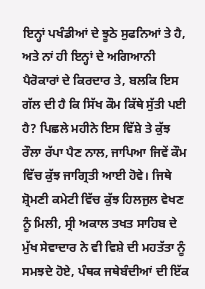ਇਨ੍ਹਾਂ ਪਖੰਡੀਆਂ ਦੇ ਝੂਠੇ ਸੁਫਨਿਆਂ ਤੇ ਹੈ, ਅਤੇ ਨਾਂ ਹੀ ਇਨ੍ਹਾਂ ਦੇ ਅਗਿਆਨੀ ਪੈਰੋਕਾਰਾਂ ਦੇ ਕਿਰਦਾਰ ਤੇ, ਬਲਕਿ ਇਸ ਗੱਲ ਦੀ ਹੈ ਕਿ ਸਿੱਖ ਕੌਮ ਕਿੱਥੇ ਸੁੱਤੀ ਪਈ ਹੈ? ਪਿਛਲੇ ਮਹੀਨੇ ਇਸ ਵਿੱਸ਼ੇ ਤੇ ਕੁੱਝ ਰੌਲਾ ਰੱਪਾ ਪੈਣ ਨਾਲ, ਜਾਪਿਆ ਜਿਵੇਂ ਕੌਮ ਵਿੱਚ ਕੁੱਝ ਜਾਗ੍ਰਿਤੀ ਆਈ ਹੋਵੇ। ਜਿਥੇ ਸ਼੍ਰੋਮਣੀ ਕਮੇਟੀ ਵਿੱਚ ਕੁੱਝ ਹਿਲਜੁਲ ਵੇਖਣ ਨੂੰ ਮਿਲੀ, ਸ੍ਰੀ ਅਕਾਲ ਤਖਤ ਸਾਹਿਬ ਦੇ ਮੁੱਖ ਸੇਵਾਦਾਰ ਨੇ ਵੀ ਵਿਸ਼ੇ ਦੀ ਮਹਤੱਤਾ ਨੂੰ ਸਮਝਦੇ ਹੋਏ, ਪੰਥਕ ਜਥੇਬੰਦੀਆਂ ਦੀ ਇੱਕ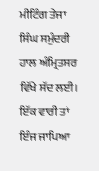ਮੀਟਿੰਗ ਤੇਜਾ ਸਿੰਘ ਸਮੁੰਦਰੀ ਹਾਲ ਅੰਮ੍ਰਿਤਸਰ ਵਿੱਖੇ ਸੱਦ ਲਈ। ਇੱਕ ਵਾਰੀ ਤਾਂ ਇੰਜ ਜਾਪਿਆ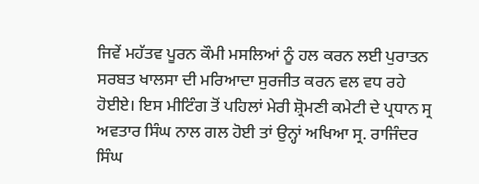ਜਿਵੇਂ ਮਹੱਤਵ ਪੂਰਨ ਕੌਮੀ ਮਸਲਿਆਂ ਨੂੰ ਹਲ ਕਰਨ ਲਈ ਪੁਰਾਤਨ ਸਰਬਤ ਖਾਲਸਾ ਦੀ ਮਰਿਆਦਾ ਸੁਰਜੀਤ ਕਰਨ ਵਲ ਵਧ ਰਹੇ ਹੋਈਏ। ਇਸ ਮੀਟਿੰਗ ਤੋਂ ਪਹਿਲਾਂ ਮੇਰੀ ਸ਼੍ਰੋਮਣੀ ਕਮੇਟੀ ਦੇ ਪ੍ਰਧਾਨ ਸ੍ਰ ਅਵਤਾਰ ਸਿੰਘ ਨਾਲ ਗਲ ਹੋਈ ਤਾਂ ਉਨ੍ਹਾਂ ਅਖਿਆ ਸ੍ਰ. ਰਾਜਿੰਦਰ ਸਿੰਘ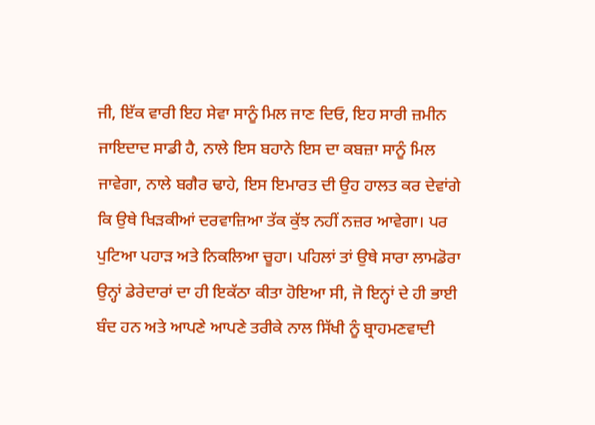ਜੀ, ਇੱਕ ਵਾਰੀ ਇਹ ਸੇਵਾ ਸਾਨੂੰ ਮਿਲ ਜਾਣ ਦਿਓ, ਇਹ ਸਾਰੀ ਜ਼ਮੀਨ ਜਾਇਦਾਦ ਸਾਡੀ ਹੈ, ਨਾਲੇ ਇਸ ਬਹਾਨੇ ਇਸ ਦਾ ਕਬਜ਼ਾ ਸਾਨੂੰ ਮਿਲ ਜਾਵੇਗਾ, ਨਾਲੇ ਬਗੈਰ ਢਾਹੇ, ਇਸ ਇਮਾਰਤ ਦੀ ਉਹ ਹਾਲਤ ਕਰ ਦੇਵਾਂਗੇ ਕਿ ਉਥੇ ਖਿੜਕੀਆਂ ਦਰਵਾਜ਼ਿਆ ਤੱਕ ਕੁੱਝ ਨਹੀਂ ਨਜ਼ਰ ਆਵੇਗਾ। ਪਰ ਪੁਟਿਆ ਪਹਾੜ ਅਤੇ ਨਿਕਲਿਆ ਚੂਹਾ। ਪਹਿਲਾਂ ਤਾਂ ਉਥੇ ਸਾਰਾ ਲਾਮਡੋਰਾ ਉਨ੍ਹਾਂ ਡੇਰੇਦਾਰਾਂ ਦਾ ਹੀ ਇਕੱਠਾ ਕੀਤਾ ਹੋਇਆ ਸੀ, ਜੋ ਇਨ੍ਹਾਂ ਦੇ ਹੀ ਭਾਈ ਬੰਦ ਹਨ ਅਤੇ ਆਪਣੇ ਆਪਣੇ ਤਰੀਕੇ ਨਾਲ ਸਿੱਖੀ ਨੂੰ ਬ੍ਰਾਹਮਣਵਾਦੀ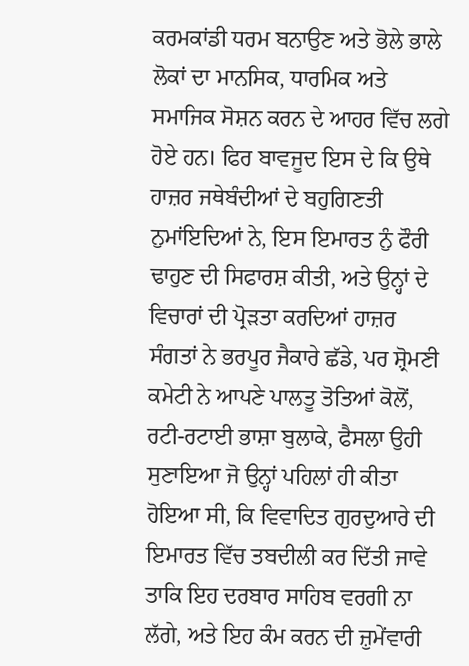ਕਰਮਕਾਂਡੀ ਧਰਮ ਬਨਾਉਣ ਅਤੇ ਭੋਲੇ ਭਾਲੇ ਲੋਕਾਂ ਦਾ ਮਾਨਸਿਕ, ਧਾਰਮਿਕ ਅਤੇ ਸਮਾਜਿਕ ਸੋਸ਼ਨ ਕਰਨ ਦੇ ਆਹਰ ਵਿੱਚ ਲਗੇ ਹੋਏ ਹਨ। ਫਿਰ ਬਾਵਜੂਦ ਇਸ ਦੇ ਕਿ ਉਥੇ ਹਾਜ਼ਰ ਜਥੇਬੰਦੀਆਂ ਦੇ ਬਹੁਗਿਣਤੀ ਨੁਮਾਂਇਦਿਆਂ ਨੇ, ਇਸ ਇਮਾਰਤ ਨੁੰ ਫੌਰੀ ਢਾਹੁਣ ਦੀ ਸਿਫਾਰਸ਼ ਕੀਤੀ, ਅਤੇ ਉਨ੍ਹਾਂ ਦੇ ਵਿਚਾਰਾਂ ਦੀ ਪ੍ਰੋੜਤਾ ਕਰਦਿਆਂ ਹਾਜ਼ਰ ਸੰਗਤਾਂ ਨੇ ਭਰਪੂਰ ਜੈਕਾਰੇ ਛੱਡੇ, ਪਰ ਸ਼੍ਰੋਮਣੀ ਕਮੇਟੀ ਨੇ ਆਪਣੇ ਪਾਲਤੂ ਤੋਤਿਆਂ ਕੋਲੋਂ, ਰਟੀ-ਰਟਾਈ ਭਾਸ਼ਾ ਬੁਲਾਕੇ, ਫੈਸਲਾ ਉਹੀ ਸੁਣਾਇਆ ਜੋ ਉਨ੍ਹਾਂ ਪਹਿਲਾਂ ਹੀ ਕੀਤਾ ਹੋਇਆ ਸੀ, ਕਿ ਵਿਵਾਦਿਤ ਗੁਰਦੁਆਰੇ ਦੀ ਇਮਾਰਤ ਵਿੱਚ ਤਬਦੀਲੀ ਕਰ ਦਿੱਤੀ ਜਾਵੇ ਤਾਕਿ ਇਹ ਦਰਬਾਰ ਸਾਹਿਬ ਵਰਗੀ ਨਾ ਲੱਗੇ, ਅਤੇ ਇਹ ਕੰਮ ਕਰਨ ਦੀ ਜ਼ੁਮੇਂਵਾਰੀ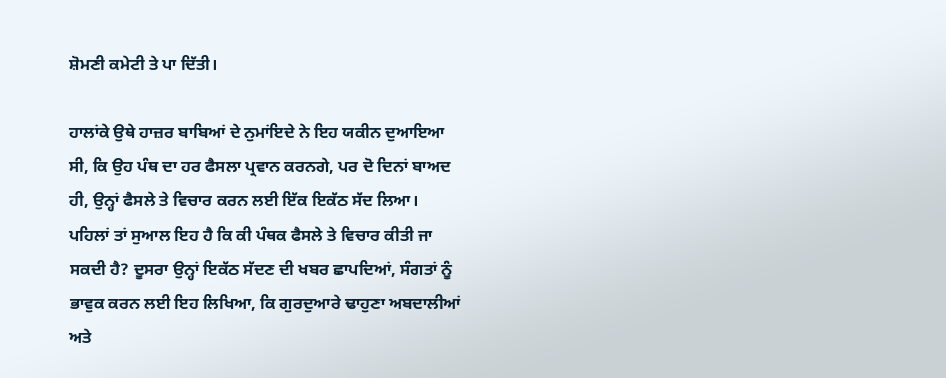ਸ਼ੋਮਣੀ ਕਮੇਟੀ ਤੇ ਪਾ ਦਿੱਤੀ।

ਹਾਲਾਂਕੇ ਉਥੇ ਹਾਜ਼ਰ ਬਾਬਿਆਂ ਦੇ ਨੁਮਾਂਇਦੇ ਨੇ ਇਹ ਯਕੀਨ ਦੁਆਇਆ ਸੀ, ਕਿ ਉਹ ਪੰਥ ਦਾ ਹਰ ਫੈਸਲਾ ਪ੍ਰਵਾਨ ਕਰਨਗੇ, ਪਰ ਦੋ ਦਿਨਾਂ ਬਾਅਦ ਹੀ, ਉਨ੍ਹਾਂ ਫੈਸਲੇ ਤੇ ਵਿਚਾਰ ਕਰਨ ਲਈ ਇੱਕ ਇਕੱਠ ਸੱਦ ਲਿਆ। ਪਹਿਲਾਂ ਤਾਂ ਸੁਆਲ ਇਹ ਹੈ ਕਿ ਕੀ ਪੰਥਕ ਫੈਸਲੇ ਤੇ ਵਿਚਾਰ ਕੀਤੀ ਜਾ ਸਕਦੀ ਹੈ? ਦੂਸਰਾ ਉਨ੍ਹਾਂ ਇਕੱਠ ਸੱਦਣ ਦੀ ਖਬਰ ਛਾਪਦਿਆਂ, ਸੰਗਤਾਂ ਨੂੰ ਭਾਵੁਕ ਕਰਨ ਲਈ ਇਹ ਲਿਖਿਆ, ਕਿ ਗੁਰਦੁਆਰੇ ਢਾਹੁਣਾ ਅਬਦਾਲੀਆਂ ਅਤੇ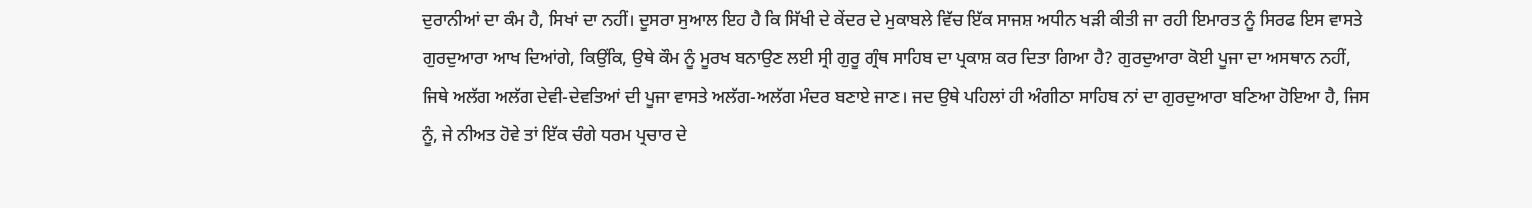ਦੁਰਾਨੀਆਂ ਦਾ ਕੰਮ ਹੈ, ਸਿਖਾਂ ਦਾ ਨਹੀਂ। ਦੂਸਰਾ ਸੁਆਲ ਇਹ ਹੈ ਕਿ ਸਿੱਖੀ ਦੇ ਕੇਂਦਰ ਦੇ ਮੁਕਾਬਲੇ ਵਿੱਚ ਇੱਕ ਸਾਜਸ਼ ਅਧੀਨ ਖੜੀ ਕੀਤੀ ਜਾ ਰਹੀ ਇਮਾਰਤ ਨੂੰ ਸਿਰਫ ਇਸ ਵਾਸਤੇ ਗੁਰਦੁਆਰਾ ਆਖ ਦਿਆਂਗੇ, ਕਿਉਂਕਿ, ਉਥੇ ਕੌਮ ਨੂੰ ਮੂਰਖ ਬਨਾਉਣ ਲਈ ਸ੍ਰੀ ਗੁਰੂ ਗ੍ਰੰਥ ਸਾਹਿਬ ਦਾ ਪ੍ਰਕਾਸ਼ ਕਰ ਦਿਤਾ ਗਿਆ ਹੈ? ਗੁਰਦੁਆਰਾ ਕੋਈ ਪੂਜਾ ਦਾ ਅਸਥਾਨ ਨਹੀਂ, ਜਿਥੇ ਅਲੱਗ ਅਲੱਗ ਦੇਵੀ-ਦੇਵਤਿਆਂ ਦੀ ਪੂਜਾ ਵਾਸਤੇ ਅਲੱਗ-ਅਲੱਗ ਮੰਦਰ ਬਣਾਏ ਜਾਣ। ਜਦ ਉਥੇ ਪਹਿਲਾਂ ਹੀ ਅੰਗੀਠਾ ਸਾਹਿਬ ਨਾਂ ਦਾ ਗੁਰਦੁਆਰਾ ਬਣਿਆ ਹੋਇਆ ਹੈ, ਜਿਸ ਨੂੰ, ਜੇ ਨੀਅਤ ਹੋਵੇ ਤਾਂ ਇੱਕ ਚੰਗੇ ਧਰਮ ਪ੍ਰਚਾਰ ਦੇ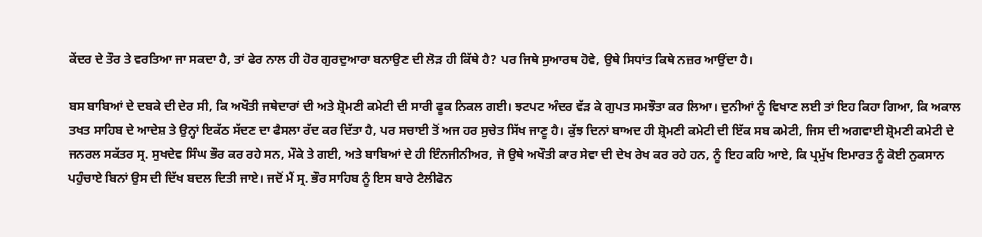ਕੇਂਦਰ ਦੇ ਤੌਰ ਤੇ ਵਰਤਿਆ ਜਾ ਸਕਦਾ ਹੈ, ਤਾਂ ਫੇਰ ਨਾਲ ਹੀ ਹੋਰ ਗੁਰਦੁਆਰਾ ਬਨਾਉਣ ਦੀ ਲੋੜ ਹੀ ਕਿੱਥੇ ਹੈ? ਪਰ ਜਿਥੇ ਸੁਆਰਥ ਹੋਵੇ, ਉਥੇ ਸਿਧਾਂਤ ਕਿਥੇ ਨਜ਼ਰ ਆਉਂਦਾ ਹੈ।

ਬਸ ਬਾਬਿਆਂ ਦੇ ਦਬਕੇ ਦੀ ਦੇਰ ਸੀ, ਕਿ ਅਖੌਤੀ ਜਥੇਦਾਰਾਂ ਦੀ ਅਤੇ ਸ਼੍ਰੋਮਣੀ ਕਮੇਟੀ ਦੀ ਸਾਰੀ ਫੂਕ ਨਿਕਲ ਗਈ। ਝਟਪਟ ਅੰਦਰ ਵੱੜ ਕੇ ਗੁਪਤ ਸਮਝੌਤਾ ਕਰ ਲਿਆ। ਦੁਨੀਆਂ ਨੂੰ ਵਿਖਾਣ ਲਈ ਤਾਂ ਇਹ ਕਿਹਾ ਗਿਆ, ਕਿ ਅਕਾਲ ਤਖਤ ਸਾਹਿਬ ਦੇ ਆਦੇਸ਼ ਤੇ ਉਨ੍ਹਾਂ ਇਕੱਠ ਸੱਦਣ ਦਾ ਫੈਸਲਾ ਰੱਦ ਕਰ ਦਿੱਤਾ ਹੈ, ਪਰ ਸਚਾਈ ਤੋਂ ਅਜ ਹਰ ਸੁਚੇਤ ਸਿੱਖ ਜਾਣੂ ਹੈ। ਕੁੱਝ ਦਿਨਾਂ ਬਾਅਦ ਹੀ ਸ਼੍ਰੋਮਣੀ ਕਮੇਟੀ ਦੀ ਇੱਕ ਸਬ ਕਮੇਟੀ, ਜਿਸ ਦੀ ਅਗਵਾਈ ਸ਼੍ਰੋਮਣੀ ਕਮੇਟੀ ਦੇ ਜਨਰਲ ਸਕੱਤਰ ਸ੍ਰ. ਸੁਖਦੇਵ ਸਿੰਘ ਭੌਰ ਕਰ ਰਹੇ ਸਨ, ਮੌਕੇ ਤੇ ਗਈ, ਅਤੇ ਬਾਬਿਆਂ ਦੇ ਹੀ ਇੰਨਜੀਨੀਅਰ, ਜੋ ਉਥੇ ਅਖੌਤੀ ਕਾਰ ਸੇਵਾ ਦੀ ਦੇਖ ਰੇਖ ਕਰ ਰਹੇ ਹਨ, ਨੂੰ ਇਹ ਕਹਿ ਆਏ, ਕਿ ਪ੍ਰਮੁੱਖ ਇਮਾਰਤ ਨੂੰ ਕੋਈ ਨੁਕਸਾਨ ਪਹੁੰਚਾਏ ਬਿਨਾਂ ਉਸ ਦੀ ਦਿੱਖ ਬਦਲ ਦਿਤੀ ਜਾਏ। ਜਦੋਂ ਮੈਂ ਸ੍ਰ. ਭੌਰ ਸਾਹਿਬ ਨੂੰ ਇਸ ਬਾਰੇ ਟੈਲੀਫੋਨ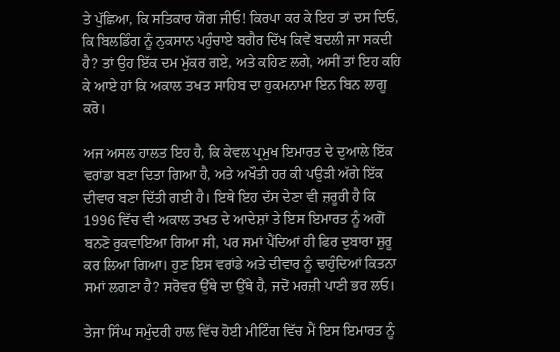ਤੇ ਪੁੱਛਿਆ, ਕਿ ਸਤਿਕਾਰ ਯੋਗ ਜੀਓ! ਕਿਰਪਾ ਕਰ ਕੇ ਇਹ ਤਾਂ ਦਸ ਦਿਓ, ਕਿ ਬਿਲਡਿੰਗ ਨੂੰ ਨੁਕਸਾਨ ਪਹੁੰਚਾਏ ਬਗੈਰ ਦਿੱਖ ਕਿਵੇਂ ਬਦਲੀ ਜਾ ਸਕਦੀ ਹੈ? ਤਾਂ ਉਹ ਇੱਕ ਦਮ ਮੁੱਕਰ ਗਏ, ਅਤੇ ਕਹਿਣ ਲਗੇ, ਅਸੀਂ ਤਾਂ ਇਹ ਕਹਿ ਕੇ ਆਏ ਹਾਂ ਕਿ ਅਕਾਲ ਤਖਤ ਸਾਹਿਬ ਦਾ ਹੁਕਮਨਾਮਾ ਇਨ ਬਿਨ ਲਾਗੂ ਕਰੋ।

ਅਜ ਅਸਲ ਹਾਲਤ ਇਹ ਹੈ, ਕਿ ਕੇਵਲ ਪ੍ਰਮੁਖ ਇਮਾਰਤ ਦੇ ਦੁਆਲੇ ਇੱਕ ਵਰਾਂਡਾ ਬਣਾ ਦਿਤਾ ਗਿਆ ਹੈ, ਅਤੇ ਅਖੌਤੀ ਹਰ ਕੀ ਪਉੜੀ ਅੱਗੇ ਇੱਕ ਦੀਵਾਰ ਬਣਾ ਦਿੱਤੀ ਗਈ ਹੈ। ਇਥੇ ਇਹ ਦੱਸ ਦੇਣਾ ਵੀ ਜ਼ਰੂਰੀ ਹੈ ਕਿ 1996 ਵਿੱਚ ਵੀ ਅਕਾਲ ਤਖਤ ਦੇ ਆਦੇਸ਼ਾਂ ਤੇ ਇਸ ਇਮਾਰਤ ਨੂੰ ਅਗੋਂ ਬਨਣੋ ਰੁਕਵਾਇਆ ਗਿਆ ਸੀ, ਪਰ ਸਮਾਂ ਪੈਂਦਿਆਂ ਹੀ ਫਿਰ ਦੁਬਾਰਾ ਸ਼ੁਰੂ ਕਰ ਲਿਆ ਗਿਆ। ਹੁਣ ਇਸ ਵਰਾਂਡੇ ਅਤੇ ਦੀਵਾਰ ਨੂੰ ਢਾਹੁੰਦਿਆਂ ਕਿਤਨਾ ਸਮਾਂ ਲਗਣਾ ਹੈ? ਸਰੋਵਰ ਉੱਥੇ ਦਾ ਉੱਥੇ ਹੈ, ਜਦੋਂ ਮਰਜ਼ੀ ਪਾਣੀ ਭਰ ਲਓ।

ਤੇਜਾ ਸਿੰਘ ਸਮੁੰਦਰੀ ਹਾਲ ਵਿੱਚ ਹੋਈ ਮੀਟਿੰਗ ਵਿੱਚ ਮੈਂ ਇਸ ਇਮਾਰਤ ਨੂੰ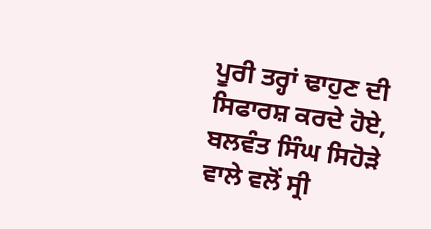ਪੂਰੀ ਤਰ੍ਹਾਂ ਢਾਹੁਣ ਦੀ ਸਿਫਾਰਸ਼ ਕਰਦੇ ਹੋਏ, ਬਲਵੰਤ ਸਿੰਘ ਸਿਹੋੜੇ ਵਾਲੇ ਵਲੋਂ ਸ੍ਰੀ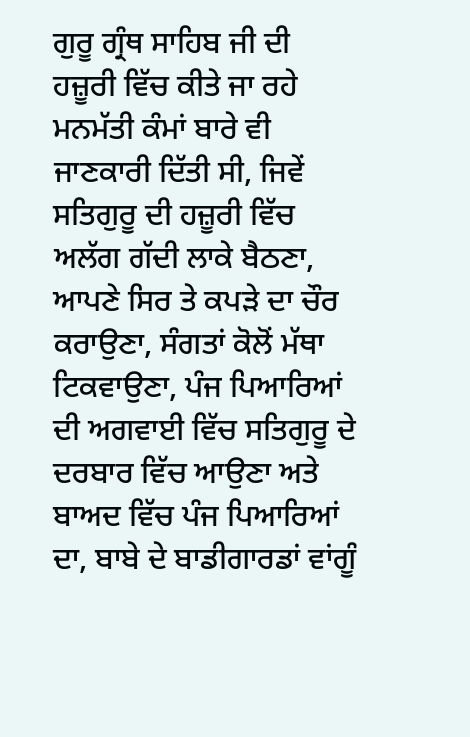ਗੁਰੂ ਗ੍ਰੰਥ ਸਾਹਿਬ ਜੀ ਦੀ ਹਜ਼ੂਰੀ ਵਿੱਚ ਕੀਤੇ ਜਾ ਰਹੇ ਮਨਮੱਤੀ ਕੰਮਾਂ ਬਾਰੇ ਵੀ ਜਾਣਕਾਰੀ ਦਿੱਤੀ ਸੀ, ਜਿਵੇਂ ਸਤਿਗੁਰੂ ਦੀ ਹਜ਼ੂਰੀ ਵਿੱਚ ਅਲੱਗ ਗੱਦੀ ਲਾਕੇ ਬੈਠਣਾ, ਆਪਣੇ ਸਿਰ ਤੇ ਕਪੜੇ ਦਾ ਚੌਰ ਕਰਾਉਣਾ, ਸੰਗਤਾਂ ਕੋਲੋਂ ਮੱਥਾ ਟਿਕਵਾਉਣਾ, ਪੰਜ ਪਿਆਰਿਆਂ ਦੀ ਅਗਵਾਈ ਵਿੱਚ ਸਤਿਗੁਰੂ ਦੇ ਦਰਬਾਰ ਵਿੱਚ ਆਉਣਾ ਅਤੇ ਬਾਅਦ ਵਿੱਚ ਪੰਜ ਪਿਆਰਿਆਂ ਦਾ, ਬਾਬੇ ਦੇ ਬਾਡੀਗਾਰਡਾਂ ਵਾਂਗੂੰ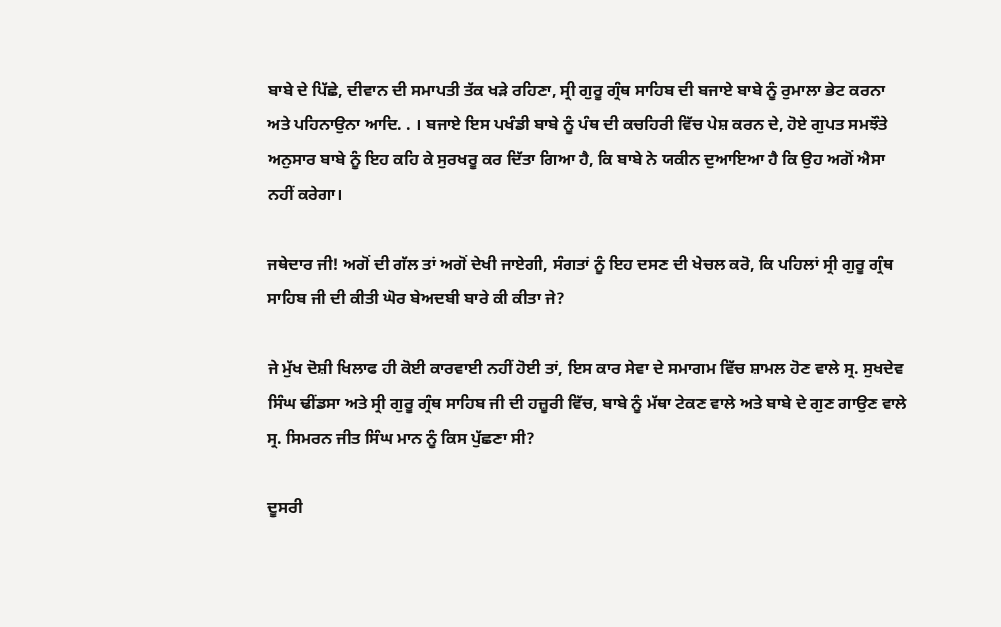ਬਾਬੇ ਦੇ ਪਿੱਛੇ, ਦੀਵਾਨ ਦੀ ਸਮਾਪਤੀ ਤੱਕ ਖੜੇ ਰਹਿਣਾ, ਸ੍ਰੀ ਗੁਰੂ ਗ੍ਰੰਥ ਸਾਹਿਬ ਦੀ ਬਜਾਏ ਬਾਬੇ ਨੂੰ ਰੁਮਾਲਾ ਭੇਟ ਕਰਨਾ ਅਤੇ ਪਹਿਨਾਉਨਾ ਆਦਿ. . । ਬਜਾਏ ਇਸ ਪਖੰਡੀ ਬਾਬੇ ਨੂੰ ਪੰਥ ਦੀ ਕਚਹਿਰੀ ਵਿੱਚ ਪੇਸ਼ ਕਰਨ ਦੇ, ਹੋਏ ਗੁਪਤ ਸਮਝੌਤੇ ਅਨੁਸਾਰ ਬਾਬੇ ਨੂੰ ਇਹ ਕਹਿ ਕੇ ਸੁਰਖਰੂ ਕਰ ਦਿੱਤਾ ਗਿਆ ਹੈ, ਕਿ ਬਾਬੇ ਨੇ ਯਕੀਨ ਦੁਆਇਆ ਹੈ ਕਿ ਉਹ ਅਗੋਂ ਐਸਾ ਨਹੀਂ ਕਰੇਗਾ।

ਜਥੇਦਾਰ ਜੀ! ਅਗੋਂ ਦੀ ਗੱਲ ਤਾਂ ਅਗੋਂ ਦੇਖੀ ਜਾਏਗੀ, ਸੰਗਤਾਂ ਨੂੰ ਇਹ ਦਸਣ ਦੀ ਖੇਚਲ ਕਰੋ, ਕਿ ਪਹਿਲਾਂ ਸ੍ਰੀ ਗੁਰੂ ਗ੍ਰੰਥ ਸਾਹਿਬ ਜੀ ਦੀ ਕੀਤੀ ਘੋਰ ਬੇਅਦਬੀ ਬਾਰੇ ਕੀ ਕੀਤਾ ਜੇ?

ਜੇ ਮੁੱਖ ਦੋਸ਼ੀ ਖਿਲਾਫ ਹੀ ਕੋਈ ਕਾਰਵਾਈ ਨਹੀਂ ਹੋਈ ਤਾਂ, ਇਸ ਕਾਰ ਸੇਵਾ ਦੇ ਸਮਾਗਮ ਵਿੱਚ ਸ਼ਾਮਲ ਹੋਣ ਵਾਲੇ ਸ੍ਰ. ਸੁਖਦੇਵ ਸਿੰਘ ਢੀਂਡਸਾ ਅਤੇ ਸ੍ਰੀ ਗੁਰੂ ਗ੍ਰੰਥ ਸਾਹਿਬ ਜੀ ਦੀ ਹਜ਼ੂਰੀ ਵਿੱਚ, ਬਾਬੇ ਨੂੰ ਮੱਥਾ ਟੇਕਣ ਵਾਲੇ ਅਤੇ ਬਾਬੇ ਦੇ ਗੁਣ ਗਾਉਣ ਵਾਲੇ ਸ੍ਰ. ਸਿਮਰਨ ਜੀਤ ਸਿੰਘ ਮਾਨ ਨੂੰ ਕਿਸ ਪੁੱਛਣਾ ਸੀ?

ਦੂਸਰੀ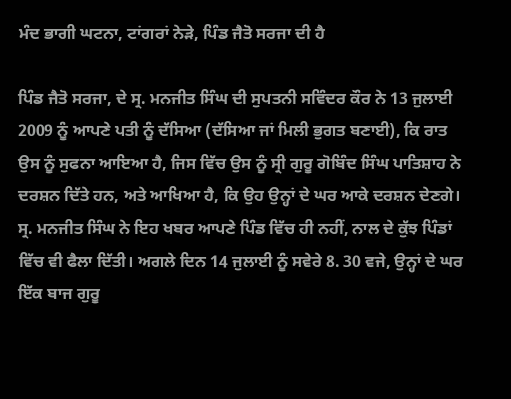ਮੰਦ ਭਾਗੀ ਘਟਨਾ, ਟਾਂਗਰਾਂ ਨੇੜੇ, ਪਿੰਡ ਜੈਤੋ ਸਰਜਾ ਦੀ ਹੈ

ਪਿੰਡ ਜੈਤੋ ਸਰਜਾ, ਦੇ ਸ੍ਰ. ਮਨਜੀਤ ਸਿੰਘ ਦੀ ਸੁਪਤਨੀ ਸਵਿੰਦਰ ਕੌਰ ਨੇ 13 ਜੁਲਾਈ 2009 ਨੂੰ ਆਪਣੇ ਪਤੀ ਨੂੰ ਦੱਸਿਆ (ਦੱਸਿਆ ਜਾਂ ਮਿਲੀ ਭੁਗਤ ਬਣਾਈ), ਕਿ ਰਾਤ ਉਸ ਨੂੰ ਸੁਫਨਾ ਆਇਆ ਹੈ, ਜਿਸ ਵਿੱਚ ਉਸ ਨੂੰ ਸ੍ਰੀ ਗੁਰੂ ਗੋਬਿੰਦ ਸਿੰਘ ਪਾਤਿਸ਼ਾਹ ਨੇ ਦਰਸ਼ਨ ਦਿੱਤੇ ਹਨ, ਅਤੇ ਆਖਿਆ ਹੈ, ਕਿ ਉਹ ਉਨ੍ਹਾਂ ਦੇ ਘਰ ਆਕੇ ਦਰਸ਼ਨ ਦੇਣਗੇ। ਸ੍ਰ. ਮਨਜੀਤ ਸਿੰਘ ਨੇ ਇਹ ਖਬਰ ਆਪਣੇ ਪਿੰਡ ਵਿੱਚ ਹੀ ਨਹੀਂ, ਨਾਲ ਦੇ ਕੁੱਝ ਪਿੰਡਾਂ ਵਿੱਚ ਵੀ ਫੈਲਾ ਦਿੱਤੀ। ਅਗਲੇ ਦਿਨ 14 ਜੁਲਾਈ ਨੂੰ ਸਵੇਰੇ 8. 30 ਵਜੇ, ਉਨ੍ਹਾਂ ਦੇ ਘਰ ਇੱਕ ਬਾਜ ਗੁਰੂ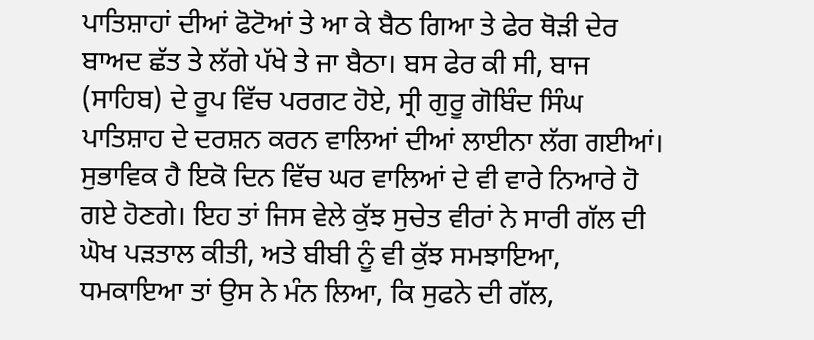ਪਾਤਿਸ਼ਾਹਾਂ ਦੀਆਂ ਫੋਟੋਆਂ ਤੇ ਆ ਕੇ ਬੈਠ ਗਿਆ ਤੇ ਫੇਰ ਥੋੜੀ ਦੇਰ ਬਾਅਦ ਛੱਤ ਤੇ ਲੱਗੇ ਪੱਖੇ ਤੇ ਜਾ ਬੈਠਾ। ਬਸ ਫੇਰ ਕੀ ਸੀ, ਬਾਜ (ਸਾਹਿਬ) ਦੇ ਰੂਪ ਵਿੱਚ ਪਰਗਟ ਹੋਏ, ਸ੍ਰੀ ਗੁਰੂ ਗੋਬਿੰਦ ਸਿੰਘ ਪਾਤਿਸ਼ਾਹ ਦੇ ਦਰਸ਼ਨ ਕਰਨ ਵਾਲਿਆਂ ਦੀਆਂ ਲਾਈਨਾ ਲੱਗ ਗਈਆਂ। ਸੁਭਾਵਿਕ ਹੈ ਇਕੋ ਦਿਨ ਵਿੱਚ ਘਰ ਵਾਲਿਆਂ ਦੇ ਵੀ ਵਾਰੇ ਨਿਆਰੇ ਹੋ ਗਏ ਹੋਣਗੇ। ਇਹ ਤਾਂ ਜਿਸ ਵੇਲੇ ਕੁੱਝ ਸੁਚੇਤ ਵੀਰਾਂ ਨੇ ਸਾਰੀ ਗੱਲ ਦੀ ਘੋਖ ਪੜਤਾਲ ਕੀਤੀ, ਅਤੇ ਬੀਬੀ ਨੂੰ ਵੀ ਕੁੱਝ ਸਮਝਾਇਆ, ਧਮਕਾਇਆ ਤਾਂ ਉਸ ਨੇ ਮੰਨ ਲਿਆ, ਕਿ ਸੁਫਨੇ ਦੀ ਗੱਲ,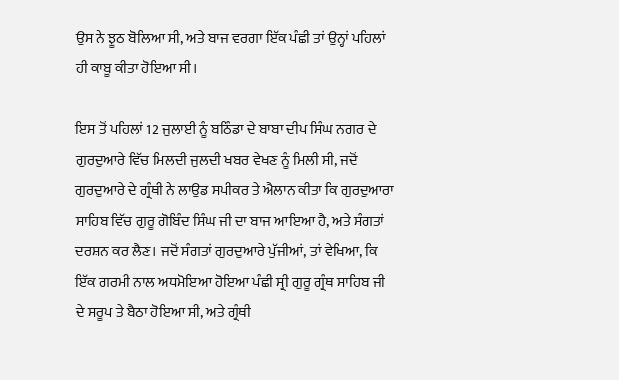ਉਸ ਨੇ ਝੂਠ ਬੋਲਿਆ ਸੀ, ਅਤੇ ਬਾਜ ਵਰਗਾ ਇੱਕ ਪੰਛੀ ਤਾਂ ਉਨ੍ਹਾਂ ਪਹਿਲਾਂ ਹੀ ਕਾਬੂ ਕੀਤਾ ਹੋਇਆ ਸੀ।

ਇਸ ਤੋਂ ਪਹਿਲਾਂ 12 ਜੁਲਾਈ ਨੂੰ ਬਠਿੰਡਾ ਦੇ ਬਾਬਾ ਦੀਪ ਸਿੰਘ ਨਗਰ ਦੇ ਗੁਰਦੁਆਰੇ ਵਿੱਚ ਮਿਲਦੀ ਜੁਲਦੀ ਖਬਰ ਵੇਖਣ ਨੂੰ ਮਿਲੀ ਸੀ, ਜਦੋਂ ਗੁਰਦੁਆਰੇ ਦੇ ਗ੍ਰੰਥੀ ਨੇ ਲਾਉਡ ਸਪੀਕਰ ਤੇ ਐਲਾਨ ਕੀਤਾ ਕਿ ਗੁਰਦੁਆਰਾ ਸਾਹਿਬ ਵਿੱਚ ਗੁਰੂ ਗੋਬਿੰਦ ਸਿੰਘ ਜੀ ਦਾ ਬਾਜ ਆਇਆ ਹੈ, ਅਤੇ ਸੰਗਤਾਂ ਦਰਸ਼ਨ ਕਰ ਲੈਣ। ਜਦੋਂ ਸੰਗਤਾਂ ਗੁਰਦੁਆਰੇ ਪੁੱਜੀਆਂ, ਤਾਂ ਵੇਖਿਆ, ਕਿ ਇੱਕ ਗਰਮੀ ਨਾਲ ਅਧਮੋਇਆ ਹੋਇਆ ਪੰਛੀ ਸ੍ਰੀ ਗੁਰੂ ਗ੍ਰੰਥ ਸਾਹਿਬ ਜੀ ਦੇ ਸਰੂਪ ਤੇ ਬੈਠਾ ਹੋਇਆ ਸੀ, ਅਤੇ ਗ੍ਰੰਥੀ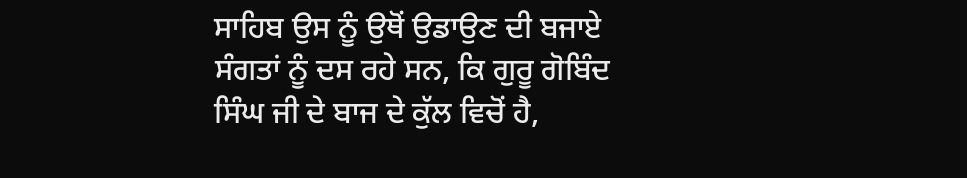ਸਾਹਿਬ ਉਸ ਨੂੰ ਉਥੋਂ ਉਡਾਉਣ ਦੀ ਬਜਾਏ ਸੰਗਤਾਂ ਨੂੰ ਦਸ ਰਹੇ ਸਨ, ਕਿ ਗੁਰੂ ਗੋਬਿੰਦ ਸਿੰਘ ਜੀ ਦੇ ਬਾਜ ਦੇ ਕੁੱਲ ਵਿਚੋਂ ਹੈ,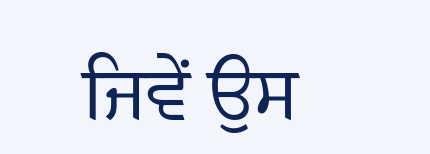ਜਿਵੇਂ ਉਸ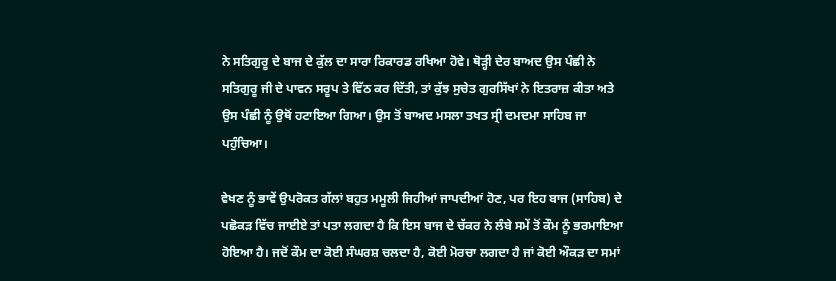ਨੇ ਸਤਿਗੁਰੂ ਦੇ ਬਾਜ ਦੇ ਕੁੱਲ ਦਾ ਸਾਰਾ ਰਿਕਾਰਡ ਰਖਿਆ ਹੋਵੇ। ਥੋੜ੍ਹੀ ਦੇਰ ਬਾਅਦ ਉਸ ਪੰਛੀ ਨੇ ਸਤਿਗੁਰੂ ਜੀ ਦੇ ਪਾਵਨ ਸਰੂਪ ਤੇ ਵਿੱਠ ਕਰ ਦਿੱਤੀ, ਤਾਂ ਕੁੱਝ ਸੁਚੇਤ ਗੁਰਸਿੱਖਾਂ ਨੇ ਇਤਰਾਜ਼ ਕੀਤਾ ਅਤੇ ਉਸ ਪੰਛੀ ਨੂੰ ਉਥੋਂ ਹਟਾਇਆ ਗਿਆ। ਉਸ ਤੋਂ ਬਾਅਦ ਮਸਲਾ ਤਖਤ ਸ੍ਰੀ ਦਮਦਮਾ ਸਾਹਿਬ ਜਾ ਪਹੁੰਚਿਆ।

ਵੇਖਣ ਨੂੰ ਭਾਵੇਂ ਉਪਰੋਕਤ ਗੱਲਾਂ ਬਹੁਤ ਮਮੂਲੀ ਜਿਹੀਆਂ ਜਾਪਦੀਆਂ ਹੋਣ, ਪਰ ਇਹ ਬਾਜ (ਸਾਹਿਬ) ਦੇ ਪਛੋਕੜ ਵਿੱਚ ਜਾਈਏ ਤਾਂ ਪਤਾ ਲਗਦਾ ਹੈ ਕਿ ਇਸ ਬਾਜ ਦੇ ਚੱਕਰ ਨੇ ਲੰਬੇ ਸਮੇਂ ਤੋਂ ਕੌਮ ਨੂੰ ਭਰਮਾਇਆ ਹੋਇਆ ਹੈ। ਜਦੋਂ ਕੌਮ ਦਾ ਕੋਈ ਸੰਘਰਸ਼ ਚਲਦਾ ਹੈ, ਕੋਈ ਮੋਰਚਾ ਲਗਦਾ ਹੈ ਜਾਂ ਕੋਈ ਔਕੜ ਦਾ ਸਮਾਂ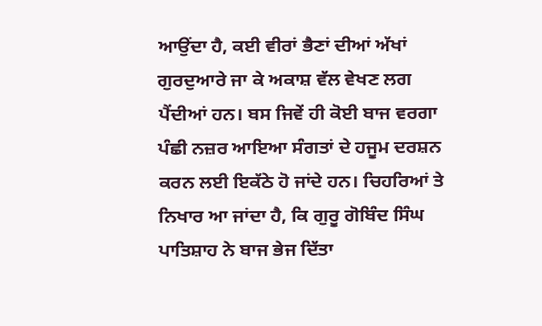ਆਉਂਦਾ ਹੈ, ਕਈ ਵੀਰਾਂ ਭੈਣਾਂ ਦੀਆਂ ਅੱਖਾਂ ਗੁਰਦੁਆਰੇ ਜਾ ਕੇ ਅਕਾਸ਼ ਵੱਲ ਵੇਖਣ ਲਗ ਪੈਂਦੀਆਂ ਹਨ। ਬਸ ਜਿਵੇਂ ਹੀ ਕੋਈ ਬਾਜ ਵਰਗਾ ਪੰਛੀ ਨਜ਼ਰ ਆਇਆ ਸੰਗਤਾਂ ਦੇ ਹਜੂਮ ਦਰਸ਼ਨ ਕਰਨ ਲਈ ਇਕੱਠੇ ਹੋ ਜਾਂਦੇ ਹਨ। ਚਿਹਰਿਆਂ ਤੇ ਨਿਖਾਰ ਆ ਜਾਂਦਾ ਹੈ, ਕਿ ਗੁਰੂ ਗੋਬਿੰਦ ਸਿੰਘ ਪਾਤਿਸ਼ਾਹ ਨੇ ਬਾਜ ਭੇਜ ਦਿੱਤਾ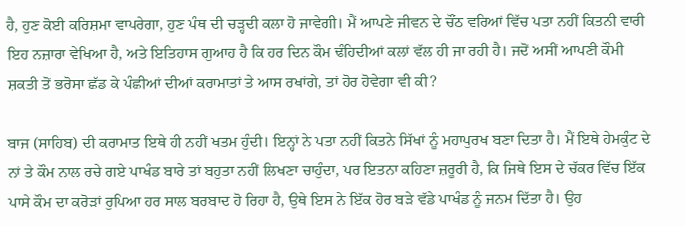ਹੈ, ਹੁਣ ਕੋਈ ਕਰਿਸ਼ਮਾ ਵਾਪਰੇਗਾ, ਹੁਣ ਪੰਥ ਦੀ ਚੜ੍ਹਦੀ ਕਲਾ ਹੋ ਜਾਵੇਗੀ। ਮੈਂ ਆਪਣੇ ਜੀਵਨ ਦੇ ਚੌਂਠ ਵਰਿਆਂ ਵਿੱਚ ਪਤਾ ਨਹੀਂ ਕਿਤਨੀ ਵਾਰੀ ਇਹ ਨਜ਼ਾਰਾ ਵੇਖਿਆ ਹੈ, ਅਤੇ ਇਤਿਹਾਸ ਗੁਆਹ ਹੈ ਕਿ ਹਰ ਦਿਨ ਕੌਮ ਢੰਹਿਦੀਆਂ ਕਲਾਂ ਵੱਲ ਹੀ ਜਾ ਰਹੀ ਹੈ। ਜਦੋਂ ਅਸੀਂ ਆਪਣੀ ਕੌਮੀ ਸ਼ਕਤੀ ਤੋਂ ਭਰੋਸਾ ਛੱਡ ਕੇ ਪੰਛੀਆਂ ਦੀਆਂ ਕਰਾਮਾਤਾਂ ਤੇ ਆਸ ਰਖਾਂਗੇ, ਤਾਂ ਹੋਰ ਹੋਵੇਗਾ ਵੀ ਕੀ?

ਬਾਜ (ਸਾਹਿਬ) ਦੀ ਕਰਾਮਾਤ ਇਥੇ ਹੀ ਨਹੀਂ ਖਤਮ ਹੁੰਦੀ। ਇਨ੍ਹਾਂ ਨੇ ਪਤਾ ਨਹੀਂ ਕਿਤਨੇ ਸਿੱਖਾਂ ਨੂੰ ਮਹਾਪੁਰਖ ਬਣਾ ਦਿਤਾ ਹੈ। ਮੈਂ ਇਥੇ ਹੇਮਕੁੰਟ ਦੇ ਨਾਂ ਤੇ ਕੌਮ ਨਾਲ ਰਚੇ ਗਏ ਪਾਖੰਡ ਬਾਰੇ ਤਾਂ ਬਹੁਤਾ ਨਹੀਂ ਲਿਖਣਾ ਚਾਹੁੰਦਾ, ਪਰ ਇਤਨਾ ਕਹਿਣਾ ਜ਼ਰੂਰੀ ਹੈ, ਕਿ ਜਿਥੇ ਇਸ ਦੇ ਚੱਕਰ ਵਿੱਚ ਇੱਕ ਪਾਸੇ ਕੌਮ ਦਾ ਕਰੋੜਾਂ ਰੁਪਿਆ ਹਰ ਸਾਲ ਬਰਬਾਦ ਹੋ ਰਿਹਾ ਹੈ, ਉਥੇ ਇਸ ਨੇ ਇੱਕ ਹੋਰ ਬੜੇ ਵੱਡੇ ਪਾਖੰਡ ਨੂੰ ਜਨਮ ਦਿੱਤਾ ਹੈ। ਉਹ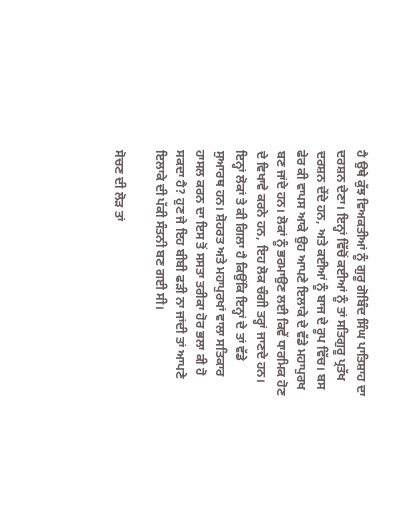ਹੈ ਉਥੇ ਕੁੱਝ ਵਿਅਕਤੀਆਂ ਨੂੰ ਗੁਰੂ ਗੋਬਿੰਦ ਸਿੰਘ ਪਾਤਿਸ਼ਾਹ ਦਾ ਦਰਸ਼ਨ ਦੇਣਾ। ਇਨ੍ਹਾਂ ਵਿੱਚੋਂ ਕਈਆਂ ਨੂੰ ਤਾਂ ਸਤਿਗੁਰੂ ਪ੍ਰਤੱਖ ਦਰਸ਼ਨ ਦੇਂਦੇ ਹਨ, ਅਤੇ ਕਈਆਂ ਨੂੰ ਬਾਜ ਦੇ ਰੂਪ ਵਿੱਚ। ਬਸ ਫੇਰ ਕੀ ਵਾਪਸ ਆਕੇ ਉਹ ਆਪਣੇ ਇਲਾਕੇ ਦੇ ਵੱਡੇ ਮਹਾਪੁਰਖ ਬਣ ਜਾਂਦੇ ਹਨ। ਲੋਕਾਂ ਨੂੰ ਭਰਮਾਉਣ ਲਈ ਕਿਵੇਂ ਧਾਰਮਿਕ ਹੋਣ ਦੇ ਵਿਖਾਵੇ ਕਰਨੇ ਹਨ, ਇਹ ਲੋਕ ਚੰਗੀ ਤਰ੍ਹਾਂ ਜਾਣਦੇ ਹਨ। ਇਨ੍ਹਾਂ ਲੋਕਾਂ ਤੇ ਕੀ ਗਿਲਾ ਹੈ ਕਿਉਂਕਿ ਇਨ੍ਹਾਂ ਦੇ ਤਾਂ ਵੱਡੇ ਸੁਆਰਥ ਹਨ। ਸ਼ੋਹਰਤ ਅਤੇ ਮਹਾਪੁਰਖਾਂ ਵਾਲਾ ਸਤਿਕਾਰ ਹਾਸਲ ਕਰਨ ਦਾ ਇਸ ਤੋਂ ਸਸਤਾ ਤਰੀਕਾ ਹੋਰ ਭਲਾ ਕੀ ਹੋ ਸਕਦਾ ਹੈ? ਹੁਣ ਜੇ ਇਹ ਬੀਬੀ ਫੜੀ ਨਾ ਜਾਂਦੀ ਤਾਂ ਆਪਣੇ ਇਲਾਕੇ ਦੀ ਪੱਕੀ ਸੰਤਨੀ ਬਣ ਗਈ ਸੀ।

ਸੋਚਣ ਦੀ ਲੋੜ ਤਾਂ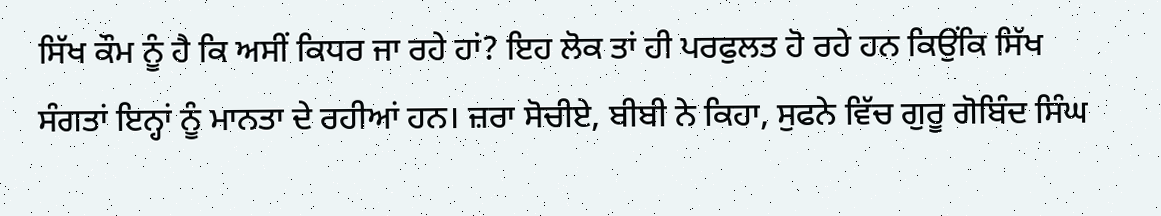ਸਿੱਖ ਕੌਮ ਨੂੰ ਹੈ ਕਿ ਅਸੀਂ ਕਿਧਰ ਜਾ ਰਹੇ ਹਾਂ? ਇਹ ਲੋਕ ਤਾਂ ਹੀ ਪਰਫੁਲਤ ਹੋ ਰਹੇ ਹਨ ਕਿਉਂਕਿ ਸਿੱਖ ਸੰਗਤਾਂ ਇਨ੍ਹਾਂ ਨੂੰ ਮਾਨਤਾ ਦੇ ਰਹੀਆਂ ਹਨ। ਜ਼ਰਾ ਸੋਚੀਏ, ਬੀਬੀ ਨੇ ਕਿਹਾ, ਸੁਫਨੇ ਵਿੱਚ ਗੁਰੂ ਗੋਬਿੰਦ ਸਿੰਘ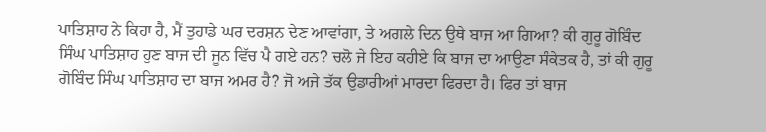ਪਾਤਿਸ਼ਾਹ ਨੇ ਕਿਹਾ ਹੈ, ਮੈਂ ਤੁਹਾਡੇ ਘਰ ਦਰਸ਼ਨ ਦੇਣ ਆਵਾਂਗਾ, ਤੇ ਅਗਲੇ ਦਿਨ ਉਥੇ ਬਾਜ ਆ ਗਿਆ? ਕੀ ਗੁਰੂ ਗੋਬਿੰਦ ਸਿੰਘ ਪਾਤਿਸ਼ਾਹ ਹੁਣ ਬਾਜ ਦੀ ਜੂਨ ਵਿੱਚ ਪੈ ਗਏ ਹਨ? ਚਲੋ ਜੇ ਇਹ ਕਹੀਏ ਕਿ ਬਾਜ ਦਾ ਆਉਣਾ ਸੰਕੇਤਕ ਹੈ, ਤਾਂ ਕੀ ਗੁਰੂ ਗੋਬਿੰਦ ਸਿੰਘ ਪਾਤਿਸ਼ਾਹ ਦਾ ਬਾਜ ਅਮਰ ਹੈ? ਜੋ ਅਜੇ ਤੱਕ ਉਡਾਰੀਆਂ ਮਾਰਦਾ ਫਿਰਦਾ ਹੈ। ਫਿਰ ਤਾਂ ਬਾਜ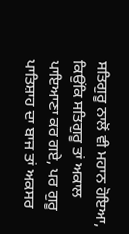ਸਤਿਗੁਰੂ ਨਾਲੋਂ ਵੀ ਮਹਾਨ ਹੋਇਆ, ਕਿਉਂਕਿ ਸਤਿਗੁਰੂ ਤਾਂ ਅਕਾਲ ਪਾਇਆਣਾ ਕਰ ਗਏ, ਪਰ ਗੁਰੂ ਪਾਤਿਸ਼ਾਹ ਦਾ ਬਾਜ ਤਾਂ ਅਕਸਰ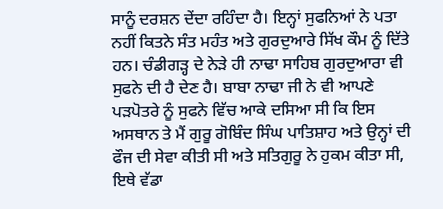ਸਾਨੂੰ ਦਰਸ਼ਨ ਦੇਂਦਾ ਰਹਿੰਦਾ ਹੈ। ਇਨ੍ਹਾਂ ਸੁਫਨਿਆਂ ਨੇ ਪਤਾ ਨਹੀਂ ਕਿਤਨੇ ਸੰਤ ਮਹੰਤ ਅਤੇ ਗੁਰਦੁਆਰੇ ਸਿੱਖ ਕੌਮ ਨੂੰ ਦਿੱਤੇ ਹਨ। ਚੰਡੀਗੜ੍ਹ ਦੇ ਨੇੜੇ ਹੀ ਨਾਢਾ ਸਾਹਿਬ ਗੁਰਦੁਆਰਾ ਵੀ ਸੁਫਨੇ ਦੀ ਹੈ ਦੇਣ ਹੈ। ਬਾਬਾ ਨਾਢਾ ਜੀ ਨੇ ਵੀ ਆਪਣੇ ਪੜਪੋਤਰੇ ਨੂੰ ਸੁਫਨੇ ਵਿੱਚ ਆਕੇ ਦਸਿਆ ਸੀ ਕਿ ਇਸ ਅਸਥਾਨ ਤੇ ਮੈਂ ਗੁਰੂ ਗੋਬਿੰਦ ਸਿੰਘ ਪਾਤਿਸ਼ਾਹ ਅਤੇ ਉਨ੍ਹਾਂ ਦੀ ਫੌਜ ਦੀ ਸੇਵਾ ਕੀਤੀ ਸੀ ਅਤੇ ਸਤਿਗੁਰੂ ਨੇ ਹੁਕਮ ਕੀਤਾ ਸੀ, ਇਥੇ ਵੱਡਾ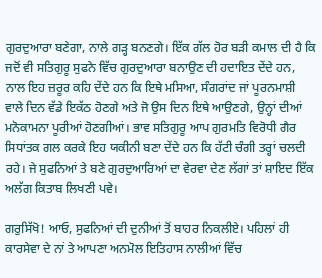ਗੁਰਦੁਆਰਾ ਬਣੇਗਾ, ਨਾਲੇ ਗੜ੍ਹ ਬਨਣਗੇ। ਇੱਕ ਗੱਲ ਹੋਰ ਬੜੀ ਕਮਾਲ ਦੀ ਹੈ ਕਿ ਜਦੋਂ ਵੀ ਸਤਿਗੁਰੂ ਸੁਫਨੇ ਵਿੱਚ ਗੁਰਦੁਆਰਾ ਬਨਾਉਣ ਦੀ ਹਦਾਇਤ ਦੇਂਦੇ ਹਨ, ਨਾਲ ਇਹ ਜ਼ਰੂਰ ਕਹਿ ਦੇਂਦੇ ਹਨ ਕਿ ਇਥੇ ਮਸਿਆ, ਸੰਗਰਾਂਦ ਜਾਂ ਪੂਰਨਮਾਸ਼ੀ ਵਾਲੇ ਦਿਨ ਵੱਡੇ ਇਕੱਠ ਹੋਣਗੇ ਅਤੇ ਜੋ ਉਸ ਦਿਨ ਇਥੇ ਆਉਣਗੇ, ਉਨ੍ਹਾਂ ਦੀਆਂ ਮਨੋਕਾਮਨਾ ਪੂਰੀਆਂ ਹੋਣਗੀਆਂ। ਭਾਵ ਸਤਿਗੁਰੂ ਆਪ ਗੁਰਮਤਿ ਵਿਰੋਧੀ ਗੈਰ ਸਿਧਾਂਤਕ ਗਲ ਕਰਕੇ ਇਹ ਯਕੀਨੀ ਬਣਾ ਦੇਂਦੇ ਹਨ ਕਿ ਹੱਟੀ ਚੰਗੀ ਤਰ੍ਹਾਂ ਚਲਦੀ ਰਹੇ। ਜੇ ਸੁਫਨਿਆਂ ਤੇ ਬਣੇ ਗੁਰਦੁਆਰਿਆਂ ਦਾ ਵੇਰਵਾ ਦੇਣ ਲੱਗਾਂ ਤਾਂ ਸ਼ਾਇਦ ਇੱਕ ਅਲੱਗ ਕਿਤਾਬ ਲਿਖਣੀ ਪਵੇ।

ਗਰੁਸਿੱਖੋ! ਆਓ, ਸੁਫਨਿਆਂ ਦੀ ਦੁਨੀਆਂ ਤੋਂ ਬਾਹਰ ਨਿਕਲੀਏ। ਪਹਿਲਾਂ ਹੀ ਕਾਰਸੇਵਾ ਦੇ ਨਾਂ ਤੇ ਆਪਣਾ ਅਨਮੋਲ ਇਤਿਹਾਸ ਨਾਲੀਆਂ ਵਿੱਚ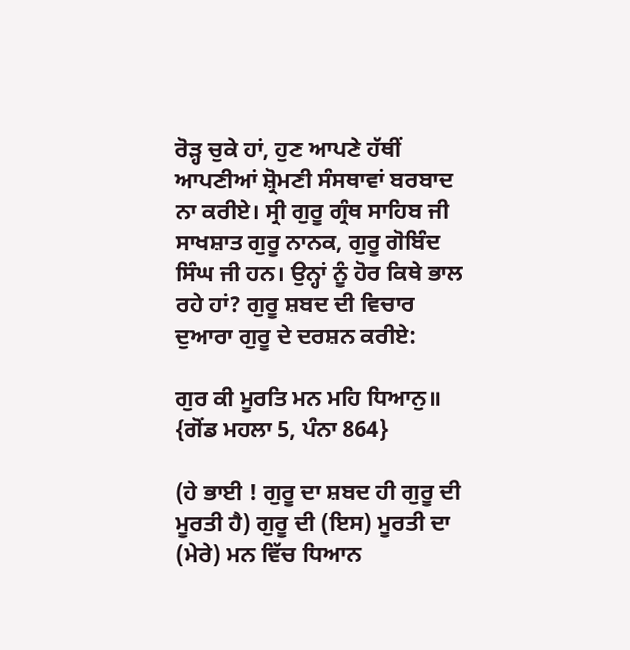ਰੋੜ੍ਹ ਚੁਕੇ ਹਾਂ, ਹੁਣ ਆਪਣੇ ਹੱਥੀਂ ਆਪਣੀਆਂ ਸ਼੍ਰੋਮਣੀ ਸੰਸਥਾਵਾਂ ਬਰਬਾਦ ਨਾ ਕਰੀਏ। ਸ੍ਰੀ ਗੁਰੂ ਗ੍ਰੰਥ ਸਾਹਿਬ ਜੀ ਸਾਖਸ਼ਾਤ ਗੁਰੂ ਨਾਨਕ, ਗੁਰੂ ਗੋਬਿੰਦ ਸਿੰਘ ਜੀ ਹਨ। ਉਨ੍ਹਾਂ ਨੂੰ ਹੋਰ ਕਿਥੇ ਭਾਲ ਰਹੇ ਹਾਂ? ਗੁਰੂ ਸ਼ਬਦ ਦੀ ਵਿਚਾਰ ਦੁਆਰਾ ਗੁਰੂ ਦੇ ਦਰਸ਼ਨ ਕਰੀਏ:

ਗੁਰ ਕੀ ਮੂਰਤਿ ਮਨ ਮਹਿ ਧਿਆਨੁ॥ {ਗੋਂਡ ਮਹਲਾ 5, ਪੰਨਾ 864}

(ਹੇ ਭਾਈ ! ਗੁਰੂ ਦਾ ਸ਼ਬਦ ਹੀ ਗੁਰੂ ਦੀ ਮੂਰਤੀ ਹੈ) ਗੁਰੂ ਦੀ (ਇਸ) ਮੂਰਤੀ ਦਾ (ਮੇਰੇ) ਮਨ ਵਿੱਚ ਧਿਆਨ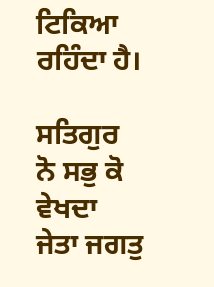ਟਿਕਿਆ ਰਹਿੰਦਾ ਹੈ।

ਸਤਿਗੁਰ ਨੋ ਸਭੁ ਕੋ ਵੇਖਦਾ ਜੇਤਾ ਜਗਤੁ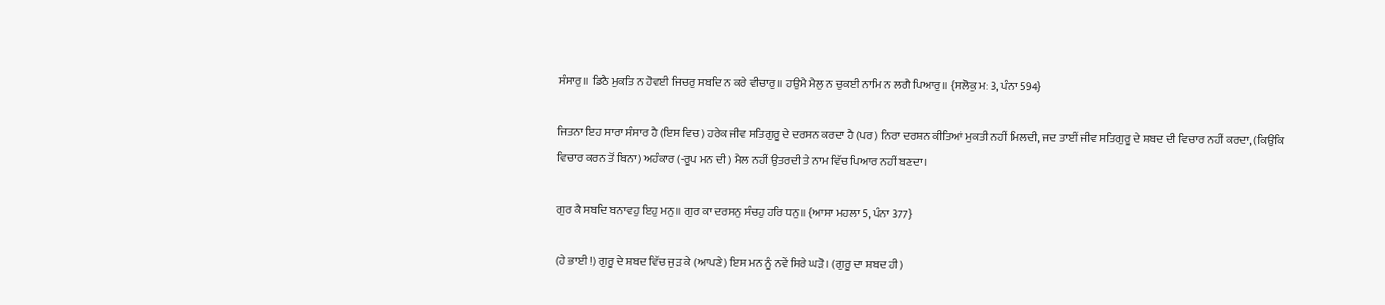ਸੰਸਾਰੁ॥ ਡਿਠੈ ਮੁਕਤਿ ਨ ਹੋਵਈ ਜਿਚਰੁ ਸਬਦਿ ਨ ਕਰੇ ਵੀਚਾਰੁ॥ ਹਉਮੈ ਮੈਲੁ ਨ ਚੁਕਈ ਨਾਮਿ ਨ ਲਗੈ ਪਿਆਰੁ॥ {ਸਲੋਕੁ ਮਃ 3, ਪੰਨਾ 594}

ਜਿਤਨਾ ਇਹ ਸਾਰਾ ਸੰਸਾਰ ਹੈ (ਇਸ ਵਿਚ) ਹਰੇਕ ਜੀਵ ਸਤਿਗੁਰੂ ਦੇ ਦਰਸਨ ਕਰਦਾ ਹੈ (ਪਰ) ਨਿਰਾ ਦਰਸ਼ਨ ਕੀਤਿਆਂ ਮੁਕਤੀ ਨਹੀਂ ਮਿਲਦੀ, ਜਦ ਤਾਈਂ ਜੀਵ ਸਤਿਗੁਰੂ ਦੇ ਸ਼ਬਦ ਦੀ ਵਿਚਾਰ ਨਹੀਂ ਕਰਦਾ, (ਕਿਉਂਕਿ ਵਿਚਾਰ ਕਰਨ ਤੋਂ ਬਿਨਾ) ਅਹੰਕਾਰ (-ਰੂਪ ਮਨ ਦੀ) ਮੈਲ ਨਹੀਂ ਉਤਰਦੀ ਤੇ ਨਾਮ ਵਿੱਚ ਪਿਆਰ ਨਹੀਂ ਬਣਦਾ।

ਗੁਰ ਕੈ ਸਬਦਿ ਬਨਾਵਹੁ ਇਹੁ ਮਨੁ॥ ਗੁਰ ਕਾ ਦਰਸਨੁ ਸੰਚਹੁ ਹਰਿ ਧਨੁ॥ {ਆਸਾ ਮਹਲਾ 5, ਪੰਨਾ 377}

(ਹੇ ਭਾਈ !) ਗੁਰੂ ਦੇ ਸ਼ਬਦ ਵਿੱਚ ਜੁੜ ਕੇ (ਆਪਣੇ) ਇਸ ਮਨ ਨੂੰ ਨਵੇਂ ਸਿਰੇ ਘੜੋ। (ਗੁਰੂ ਦਾ ਸ਼ਬਦ ਹੀ)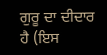ਗੁਰੂ ਦਾ ਦੀਦਾਰ ਹੈ (ਇਸ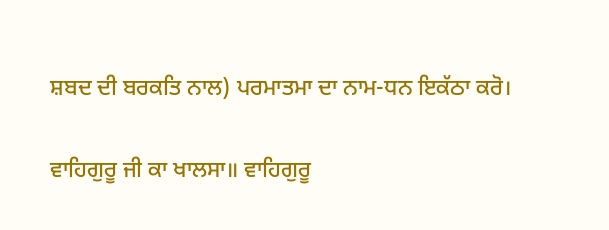ਸ਼ਬਦ ਦੀ ਬਰਕਤਿ ਨਾਲ) ਪਰਮਾਤਮਾ ਦਾ ਨਾਮ-ਧਨ ਇਕੱਠਾ ਕਰੋ।

ਵਾਹਿਗੁਰੂ ਜੀ ਕਾ ਖਾਲਸਾ॥ ਵਾਹਿਗੁਰੂ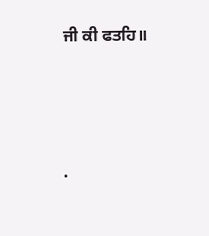ਜੀ ਕੀ ਫਤਹਿ॥




.